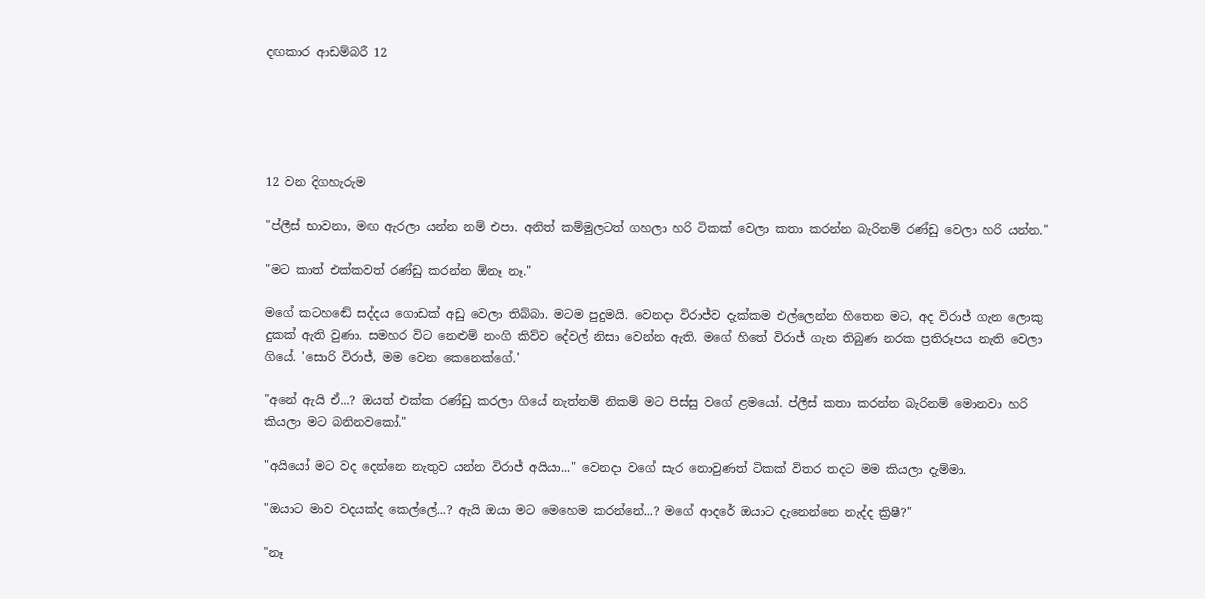දඟකාර ආඩම්බරී 12





12 වන දිගහැරුම

"ප්ලීස් භාවනා, මඟ ඇරලා යන්න නම් එපා. අනිත් කම්මුලටත් ගහලා හරි ටිකක් වෙලා කතා කරන්න බැරිනම් රණ්ඩු වෙලා හරි යන්න."

"මට කාත් එක්කවත් රණ්ඩු කරන්න ඕනෑ නෑ."

මගේ කටහඬේ සද්දය ගොඩක් අඩු වෙලා තිබ්බා. මටම පුදුමයි. වෙනදා විරාජ්ව දැක්කම එල්ලෙන්න හිතෙන මට, අද විරාජ් ගැන ලොකු දුකක් ඇති වුණා. සමහර විට නෙළුම් නංගි කිව්ව දේවල් නිසා වෙන්න ඇති. මගේ හිතේ විරාජ් ගැන තිබුණ නරක ප්‍රතිරූපය නැති වෙලා ගියේ. 'සොරි විරාජ්, මම වෙන කෙනෙක්ගේ.'

"අනේ ඇයි ඒ...? ඔයත් එක්ක රණ්ඩු කරලා ගියේ නැත්නම් නිකම් මට පිස්සු වගේ ළමයෝ. ප්ලීස් කතා කරන්න බැරිනම් මොනවා හරි කියලා මට බනිනවකෝ."

"අයියෝ මට වද දෙන්නෙ නැතුව යන්න විරාජ් අයියා..." වෙනදා වගේ සැර නොවුණත් ටිකක් විතර තදට මම කියලා දැම්මා.

"ඔයාට මාව වදයක්ද කෙල්ලේ...? ඇයි ඔයා මට මෙහෙම කරන්නේ...? මගේ ආදරේ ඔයාට දැනෙන්නෙ නැද්ද ක්‍රිෂී?"

"නෑ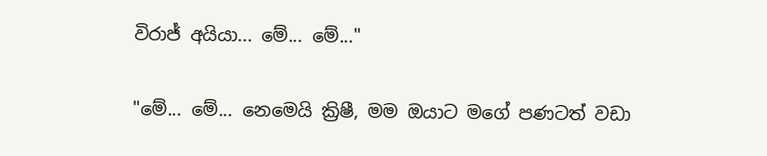විරාජ් අයියා... මේ... මේ..."

"මේ... මේ... නෙමෙයි ක්‍රිෂී, මම ඔයාට මගේ පණටත් වඩා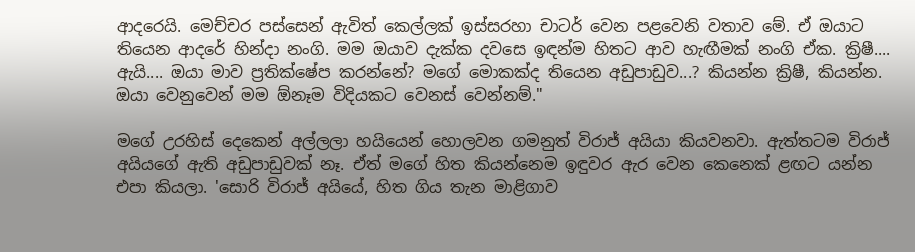ආදරෙයි. මෙච්චර පස්සෙන් ඇවිත් කෙල්ලක් ඉස්සරහා චාටර් වෙන පළවෙනි වතාව මේ. ඒ ඔයාට තියෙන ආදරේ හින්දා නංගි. මම ඔයාව දැක්ක දවසෙ ඉඳන්ම හිතට ආව හැඟීමක් නංගි ඒක. ක්‍රිෂී.... ඇයි.... ඔයා මාව ප්‍රතික්ෂේප කරන්නේ? මගේ මොකක්ද තියෙන අඩුපාඩුව...? කියන්න ක්‍රිෂී, කියන්න. ඔයා වෙනුවෙන් මම ඕනෑම විදියකට වෙනස් වෙන්නම්."

මගේ උරහිස් දෙකෙන් අල්ලලා හයියෙන් හොලවන ගමනුත් විරාජ් අයියා කියවනවා. ඇත්තටම විරාජ් අයියගේ ඇති අඩුපාඩුවක් නෑ. ඒත් මගේ හිත කියන්නෙම ඉඳුවර ඇර වෙන කෙනෙක් ළඟට යන්න එපා කියලා. 'සොරි විරාජ් අයියේ, හිත ගිය තැන මාළිගාව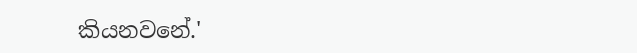කියනවනේ.'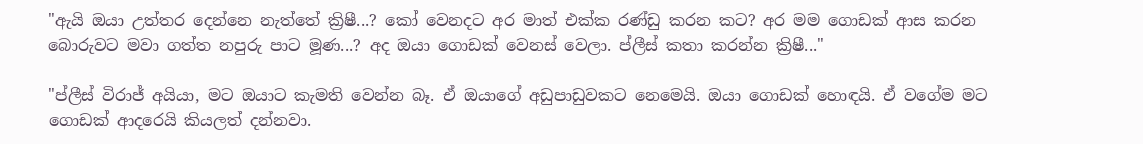"ඇයි ඔයා උත්තර දෙන්නෙ නැත්තේ ක්‍රිෂී...? කෝ වෙනදට අර මාත් එක්ක රණ්ඩු කරන කට? අර මම ගොඩක් ආස කරන බොරුවට මවා ගත්ත නපුරු පාට මූණ...? අද ඔයා ගොඩක් වෙනස් වෙලා. ප්ලීස් කතා කරන්න ක්‍රිෂී..."

"ප්ලීස් විරාජ් අයියා, මට ඔයාට කැමති වෙන්න බෑ. ඒ ඔයාගේ අඩුපාඩුවකට නෙමෙයි. ඔයා ගොඩක් හොඳයි. ඒ වගේම මට ගොඩක් ආදරෙයි කියලත් දන්නවා.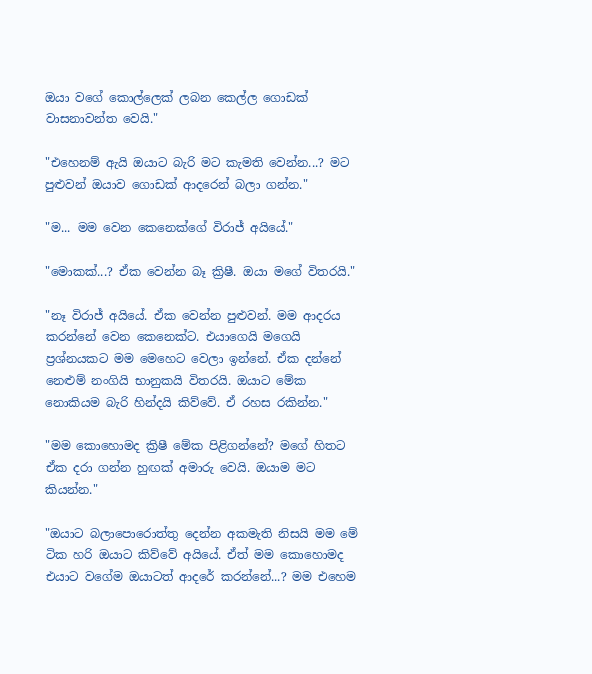ඔයා වගේ කොල්ලෙක් ලබන කෙල්ල ගොඩක් වාසනාවන්ත වෙයි."

"එහෙනම් ඇයි ඔයාට බැරි මට කැමති වෙන්න...? මට පුළුවන් ඔයාව ගොඩක් ආදරෙන් බලා ගන්න."

"ම... මම වෙන කෙනෙක්ගේ විරාජ් අයියේ."

"මොකක්...? ඒක වෙන්න බෑ ක්‍රිෂී. ඔයා මගේ විතරයි."

"නෑ විරාජ් අයියේ. ඒක වෙන්න පුළුවන්. මම ආදරය කරන්නේ වෙන කෙනෙක්ට. එයාගෙයි මගෙයි ප්‍රශ්නයකට මම මෙහෙට වෙලා ඉන්නේ. ඒක දන්නේ නෙළුම් නංගියි භානුකයි විතරයි. ඔයාට මේක නොකියම බැරි හින්දයි කිව්වේ. ඒ රහස රකින්න."

"මම කොහොමද ක්‍රිෂී මේක පිළිගන්නේ? මගේ හිතට ඒක දරා ගන්න හුඟක් අමාරු වෙයි. ඔයාම මට කියන්න."

"ඔයාට බලාපොරොත්තු දෙන්න අකමැති නිසයි මම මේ ටික හරි ඔයාට කිව්වේ අයියේ. ඒත් මම කොහොමද එයාට වගේම ඔයාටත් ආදරේ කරන්නේ...? මම එහෙම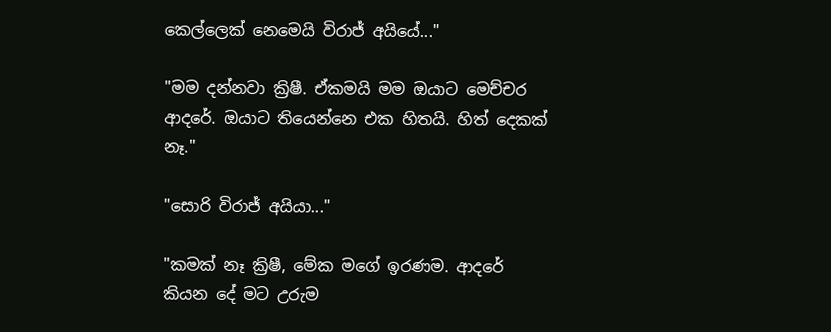කෙල්ලෙක් නෙමෙයි විරාජ් අයියේ..."

"මම දන්නවා ක්‍රිෂී. ඒකමයි මම ඔයාට මෙච්චර ආදරේ. ඔයාට තියෙන්නෙ එක හිතයි. හිත් දෙකක් නෑ."

"සොරි විරාජ් අයියා..."

"කමක් නෑ ක්‍රිෂී, මේක මගේ ඉරණම. ආදරේ කියන දේ මට උරුම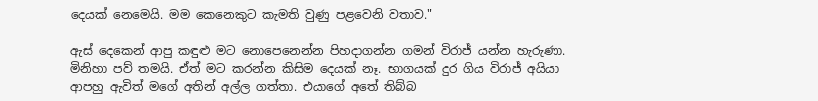දෙයක් නෙමෙයි. මම කෙනෙකුට කැමති වුණු පළවෙනි වතාව."

ඇස් දෙකෙන් ආපු කඳුළු මට නොපෙනෙන්න පිහදාගන්න ගමන් විරාජ් යන්න හැරුණා. මිනිහා පව් තමයි. ඒත් මට කරන්න කිසිම දෙයක් නෑ. භාගයක් දුර ගිය විරාජ් අයියා ආපහු ඇවිත් මගේ අතින් අල්ල ගත්තා. එයාගේ අතේ තිබ්බ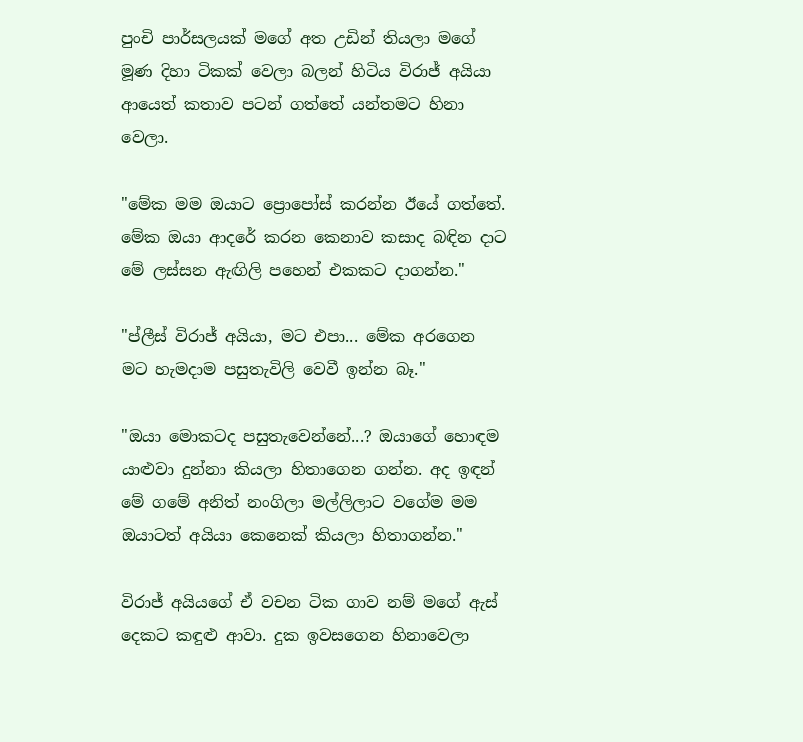පුංචි පාර්සලයක් මගේ අත උඩින් තියලා මගේ මූණ දිහා ටිකක් වෙලා බලන් හිටිය විරාජ් අයියා ආයෙත් කතාව පටන් ගත්තේ යන්තමට හිනා වෙලා.

"මේක මම ඔයාට ප්‍රොපෝස් කරන්න ඊයේ ගත්තේ. මේක ඔයා ආදරේ කරන කෙනාව කසාද බඳින දාට මේ ලස්සන ඇඟිලි පහෙන් එකකට දාගන්න."

"ප්ලීස් විරාජ් අයියා, මට එපා... මේක අරගෙන මට හැමදාම පසුතැවිලි වෙවී ඉන්න බෑ."

"ඔයා මොකටද පසුතැවෙන්නේ...? ඔයාගේ හොඳම යාළුවා දුන්නා කියලා හිතාගෙන ගන්න. අද ඉඳන් මේ ගමේ අනිත් නංගිලා මල්ලිලාට වගේම මම ඔයාටත් අයියා කෙනෙක් කියලා හිතාගන්න."

විරාජ් අයියගේ ඒ වචන ටික ගාව නම් මගේ ඇස් දෙකට කඳුළු ආවා. දුක ඉවසගෙන හිනාවෙලා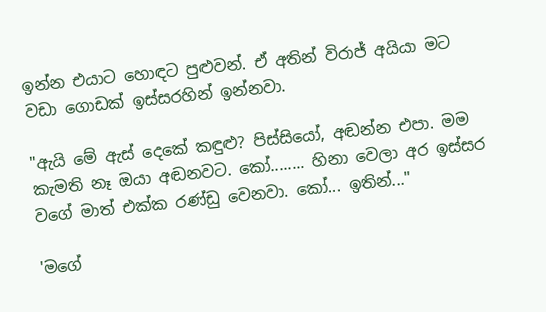ඉන්න එයාට හොඳට පුළුවන්. ඒ අතින් විරාජ් අයියා මට වඩා ගොඩක් ඉස්සරහින් ඉන්නවා.

"ඇයි මේ ඇස් දෙකේ කඳුළු? පිස්සියෝ, අඬන්න එපා. මම කැමති නෑ ඔයා අඬනවට. කෝ........ හිනා වෙලා අර ඉස්සර වගේ මාත් එක්ක රණ්ඩු වෙනවා. කෝ... ඉතින්..."

'මගේ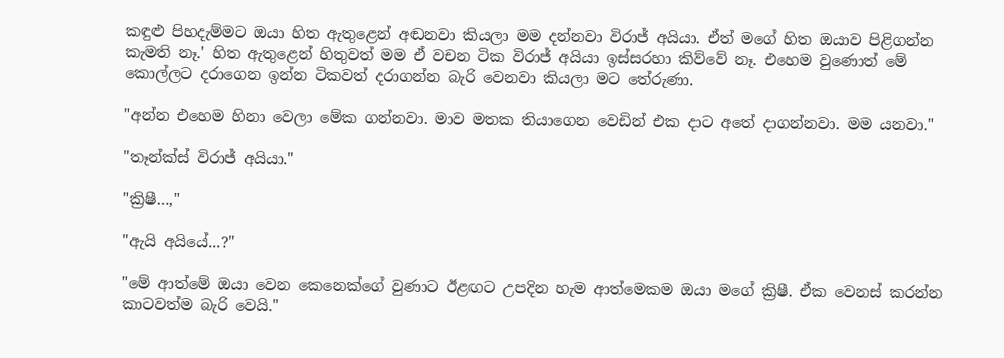කඳුළු පිහදැම්මට ඔයා හිත ඇතුළෙන් අඬනවා කියලා මම දන්නවා විරාජ් අයියා. ඒත් මගේ හිත ඔයාව පිළිගන්න කැමති නෑ.' හිත ඇතුළෙන් හිතුවත් මම ඒ වචන ටික විරාජ් අයියා ඉස්සරහා කිව්වේ නෑ. එහෙම වුණොත් මේ කොල්ලට දරාගෙන ඉන්න ටිකවත් දරාගන්න බැරි වෙනවා කියලා මට තේරුණා.

"අන්න එහෙම හිනා වෙලා මේක ගන්නවා. මාව මතක තියාගෙන වෙඩින් එක දාට අතේ දාගන්නවා. මම යනවා."

"තෑන්ක්ස් විරාජ් අයියා."

"ක්‍රිෂී…,"

"ඇයි අයියේ...?"

"මේ ආත්මේ ඔයා වෙන කෙනෙක්ගේ වුණාට ඊළඟට උපදින හැම ආත්මෙකම ඔයා මගේ ක්‍රිෂී. ඒක වෙනස් කරන්න කාටවත්ම බැරි වෙයි."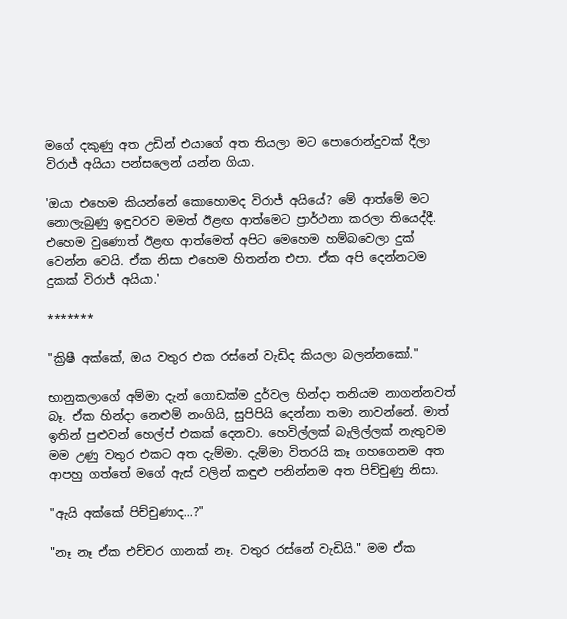මගේ දකුණු අත උඩින් එයාගේ අත තියලා මට පොරොන්දුවක් දීලා විරාජ් අයියා පන්සලෙන් යන්න ගියා.

'ඔයා එහෙම කියන්නේ කොහොමද විරාජ් අයියේ? මේ ආත්මේ මට නොලැබුණු ඉඳුවරව මමත් ඊළඟ ආත්මෙට ප්‍රාර්ථනා කරලා තියෙද්දී. එහෙම වුණොත් ඊළඟ ආත්මෙත් අපිට මෙහෙම හම්බවෙලා දුක් වෙන්න වෙයි. ඒක නිසා එහෙම හිතන්න එපා. ඒක අපි දෙන්නටම දුකක් විරාජ් අයියා.'

*******

"ක්‍රිෂී අක්කේ, ඔය වතුර එක රස්නේ වැඩිද කියලා බලන්නකෝ."

භානුකලාගේ අම්මා දැන් ගොඩක්ම දුර්වල හින්දා තනියම නාගන්නවත් බෑ. ඒක හින්දා නෙළුම් නංගියි, සුපිපියි දෙන්නා තමා නාවන්නේ. මාත් ඉතින් පුළුවන් හෙල්ප් එකක් දෙනවා. හෙවිල්ලක් බැලිල්ලක් නැතුවම මම උණු වතුර එකට අත දැම්මා. දැම්මා විතරයි කෑ ගහගෙනම අත ආපහු ගත්තේ මගේ ඇස් වලින් කඳුළු පනින්නම අත පිච්චුණු නිසා.

"ඇයි අක්කේ පිච්චුණාද...?"

"නෑ නෑ ඒක එච්චර ගානක් නෑ. වතුර රස්නේ වැඩියි." මම ඒක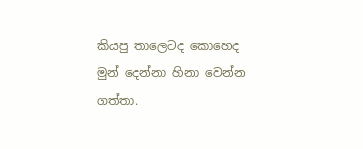කියපු තාලෙටද කොහෙද මුන් දෙන්නා හිනා වෙන්න ගත්තා.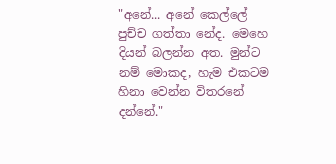"අනේ... අනේ කෙල්ලේ පුච්ච ගත්තා නේද. මෙහෙ දියන් බලන්න අත. මුන්ට නම් මොකද, හැම එකටම හිනා වෙන්න විතරනේ දන්නේ."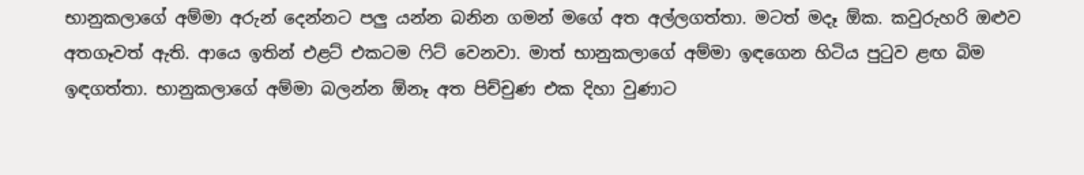භානුකලාගේ අම්මා අරුන් දෙන්නට පලු යන්න බනින ගමන් මගේ අත අල්ලගත්තා. මටත් මදෑ ඕක. කවුරුහරි ඔළුව අතගෑවත් ඇති. ආයෙ ඉතින් එළට් එකටම ෆිට් වෙනවා. මාත් භානුකලාගේ අම්මා ඉඳගෙන හිටිය පුටුව ළඟ බිම ඉඳගත්තා. භානුකලාගේ අම්මා බලන්න ඕනෑ අත පිච්චුණ එක දිහා වුණාට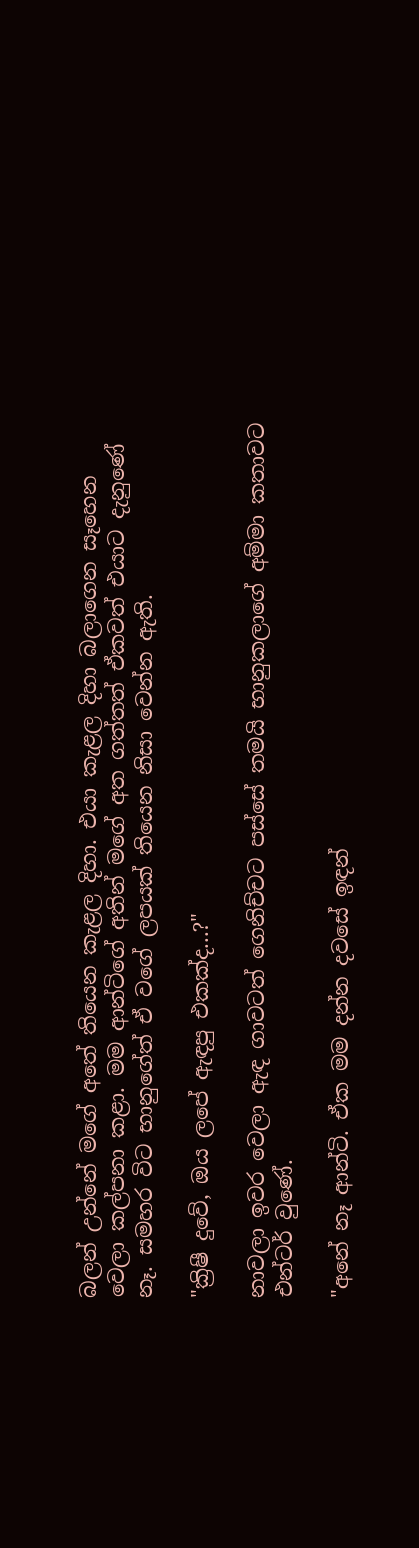බලන් උන්නේ මගේ අතේ තියෙන කැළල දිහා. එයා කැළල දිහා බලාගෙන සෑහෙන වෙලා කල්පනා කළා. මම ආන්ටිගේ අතින් මගේ අත ගත්තත් ඒකවත් එයාට දැනුණේ නෑ. සමහර විට භානුගේත් ඒ වගේ ලපයක් තියෙන නිසා වෙන්න ඇති.

"ක්‍රිෂී දුවේ, ඔය ලපේ ඇඳපු එකක්ද...?"

නාවලා ඉවර වෙලා ඇඳ ගාවටත් ගෙනිච්චට පස්සේ තමයි භානුකලාගේ අම්මා කතාවට එන්ටර් වුණේ.

"අනේ නෑ ආන්ටි. ඒක මම දන්න දවසේ ඉඳන්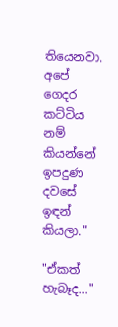තියෙනවා. අපේ ගෙදර කට්ටිය නම් කියන්නේ ඉපදුණ දවසේ ඉඳන් කියලා."

"ඒකත් හැබෑද..."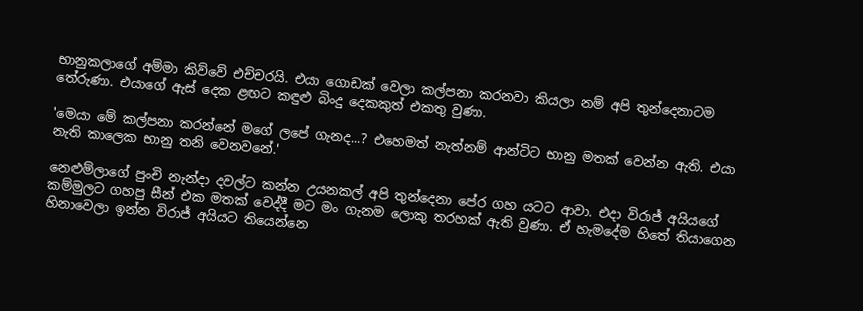භානුකලාගේ අම්මා කිව්වේ එච්චරයි. එයා ගොඩක් වෙලා කල්පනා කරනවා කියලා නම් අපි තුන්දෙනාටම තේරුණා. එයාගේ ඇස් දෙක ළඟට කඳුළු බිංදු දෙකකුත් එකතු වුණා.

'මෙයා මේ කල්පනා කරන්නේ මගේ ලපේ ගැනද...? එහෙමත් නැත්නම් ආන්ටිට භානු මතක් වෙන්න ඇති. එයා නැති කාලෙක භානු තනි වෙනවනේ.'

නෙළුම්ලාගේ පුංචි නැන්දා දවල්ට කන්න උයනකල් අපි තුන්දෙනා පේර ගහ යටට ආවා. එදා විරාජ් අයියගේ කම්මුලට ගහපු සීන් එක මතක් වෙද්දී මට මං ගැනම ලොකු තරහක් ඇති වුණා. ඒ හැමදේම හිතේ තියාගෙන හිනාවෙලා ඉන්න විරාජ් අයියට තියෙන්නෙ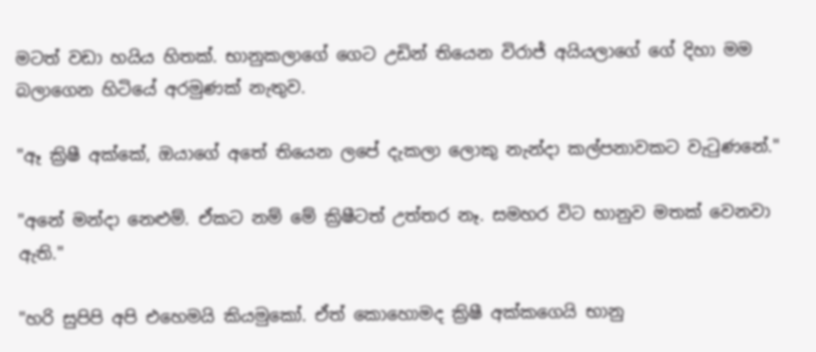මටත් වඩා හයිය හිතක්. භානුකලාගේ ගෙට උඩින් තියෙන විරාජ් අයියලාගේ ගේ දිහා මම බලාගෙන හිටියේ අරමුණක් නැතුව.

"ඈ ක්‍රිෂී අක්කේ, ඔයාගේ අතේ තියෙන ලපේ දැකලා ලොකු නැන්දා කල්පනාවකට වැටුණනේ."

"අනේ මන්දා නෙළුම්. ඒකට නම් මේ ක්‍රිෂීටත් උත්තර නෑ. සමහර විට භානුව මතක් වෙනවා ඇති."

"හරි සුපිපි අපි එහෙමයි කියමුකෝ. ඒත් කොහොමද ක්‍රිෂී අක්කගෙයි භානු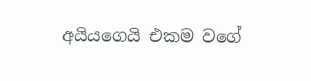අයියගෙයි එකම වගේ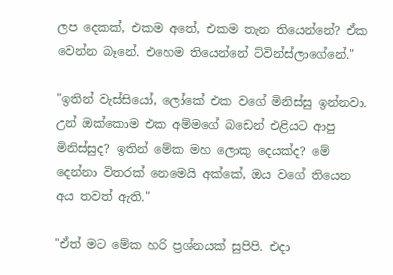ලප දෙකක්, එකම අතේ, එකම තැන තියෙන්නේ? ඒක වෙන්න බෑනේ. එහෙම තියෙන්නේ ට්වින්ස්ලාගේනේ."

"ඉතින් වැස්සියෝ, ලෝකේ එක වගේ මිනිස්සු ඉන්නවා. උන් ඔක්කොම එක අම්මගේ බඩෙන් එළියට ආපු මිනිස්සුද? ඉතින් මේක මහ ලොකු දෙයක්ද? මේ දෙන්නා විතරක් නෙමෙයි අක්කේ, ඔය වගේ තියෙන අය තවත් ඇති."

"ඒත් මට මේක හරි ප්‍රශ්නයක් සුපිපි. එදා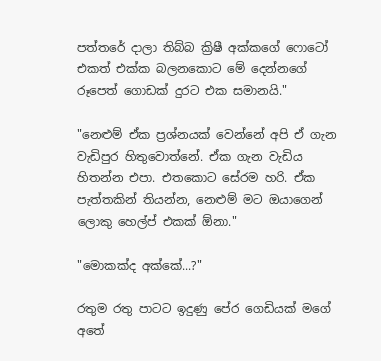පත්තරේ දාලා තිබ්බ ක්‍රිෂී අක්කගේ ෆොටෝ එකත් එක්ක බලනකොට මේ දෙන්නගේ රූපෙත් ගොඩක් දුරට එක සමානයි."

"නෙළුම් ඒක ප්‍රශ්නයක් වෙන්නේ අපි ඒ ගැන වැඩිපුර හිතුවොත්නේ. ඒක ගැන වැඩිය හිතන්න එපා. එතකොට සේරම හරි. ඒක පැත්තකින් තියන්න, නෙළුම් මට ඔයාගෙන් ලොකු හෙල්ප් එකක් ඕනා."

"මොකක්ද අක්කේ...?"

රතුම රතු පාටට ඉදුණු පේර ගෙඩියක් මගේ අතේ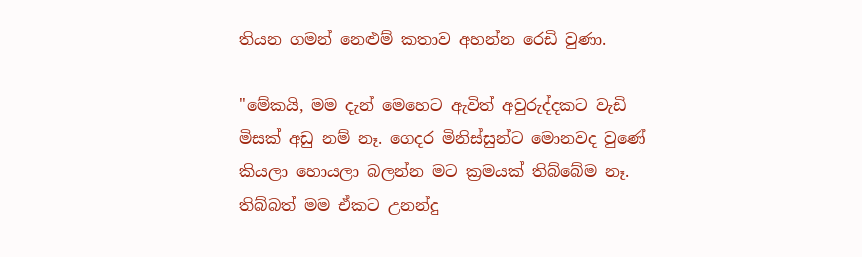තියන ගමන් නෙළුම් කතාව අහන්න රෙඩි වුණා.

"මේකයි, මම දැන් මෙහෙට ඇවිත් අවුරුද්දකට වැඩි මිසක් අඩු නම් නෑ. ගෙදර මිනිස්සුන්ට මොනවද වුණේ කියලා හොයලා බලන්න මට ක්‍රමයක් තිබ්බේම නෑ. තිබ්බත් මම ඒකට උනන්දු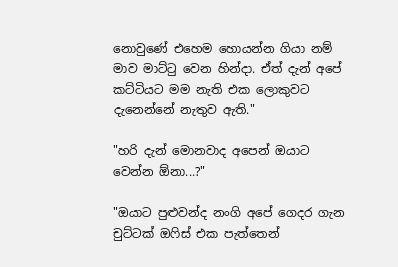නොවුණේ එහෙම හොයන්න ගියා නම් මාව මාට්ටු වෙන හින්දා. ඒත් දැන් අපේ කට්ටියට මම නැති එක ලොකුවට දැනෙන්නේ නැතුව ඇති."

"හරි දැන් මොනවාද අපෙන් ඔයාට වෙන්න ඕනා...?"

"ඔයාට පුළුවන්ද නංගි අපේ ගෙදර ගැන චුට්ටක් ඔෆිස් එක පැත්තෙන්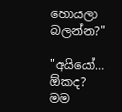හොයලා බලන්න?"

"අයියෝ… ඕකද? මම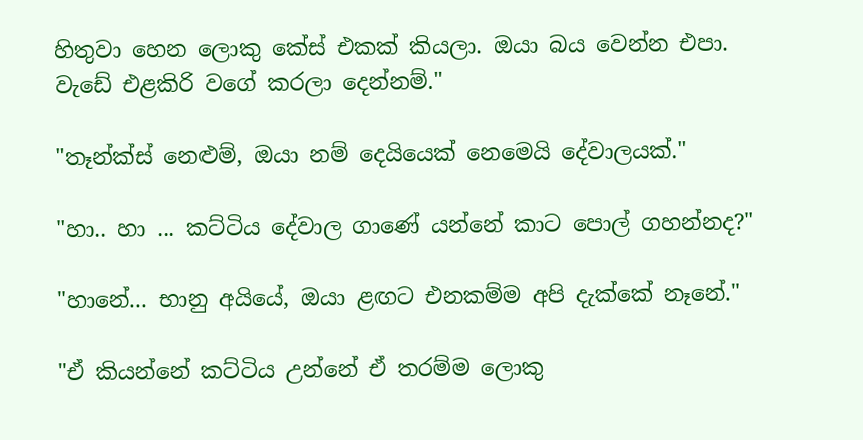හිතුවා හෙන ලොකු කේස් එකක් කියලා. ඔයා බය වෙන්න එපා. වැඩේ එළකිරි වගේ කරලා දෙන්නම්."

"තෑන්ක්ස් නෙළුම්, ඔයා නම් දෙයියෙක් නෙමෙයි දේවාලයක්."

"හා.. හා ... කට්ටිය දේවාල ගාණේ යන්නේ කාට පොල් ගහන්නද?"

"හානේ... භානු අයියේ, ඔයා ළඟට එනකම්ම අපි දැක්කේ නෑනේ."

"ඒ කියන්නේ කට්ටිය උන්නේ ඒ තරම්ම ලොකු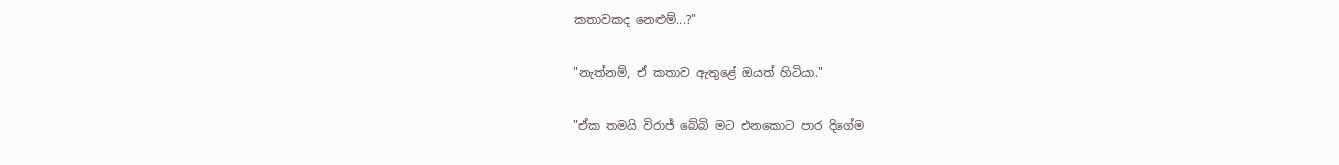කතාවකද නෙළුම්...?"

"නැත්නම්, ඒ කතාව ඇතුළේ ඔයත් හිටියා."

"ඒක තමයි විරාජ් බේබි මට එනකොට පාර දිගේම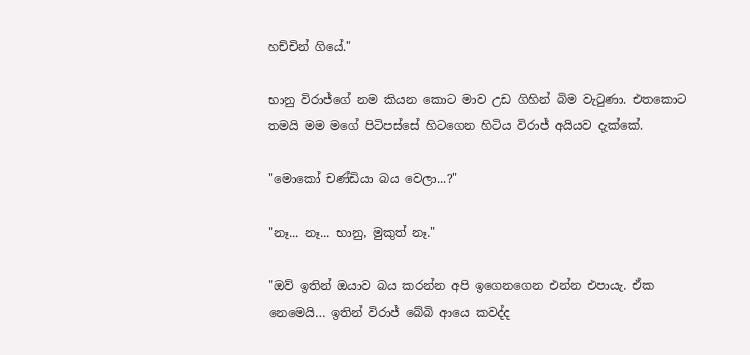හච්චින් ගියේ."

භානු විරාජ්ගේ නම කියන කොට මාව උඩ ගිහින් බිම වැටුණා. එතකොට තමයි මම මගේ පිටිපස්සේ හිටගෙන හිටිය විරාජ් අයියව දැක්කේ.

"මොකෝ චණ්ඩියා බය වෙලා...?"

"නෑ... නෑ... භානු, මුකුත් නෑ."

"ඔව් ඉතින් ඔයාව බය කරන්න අපි ඉගෙනගෙන එන්න එපායැ. ඒක නෙමෙයි… ඉතින් විරාජ් බේබි ආයෙ කවද්ද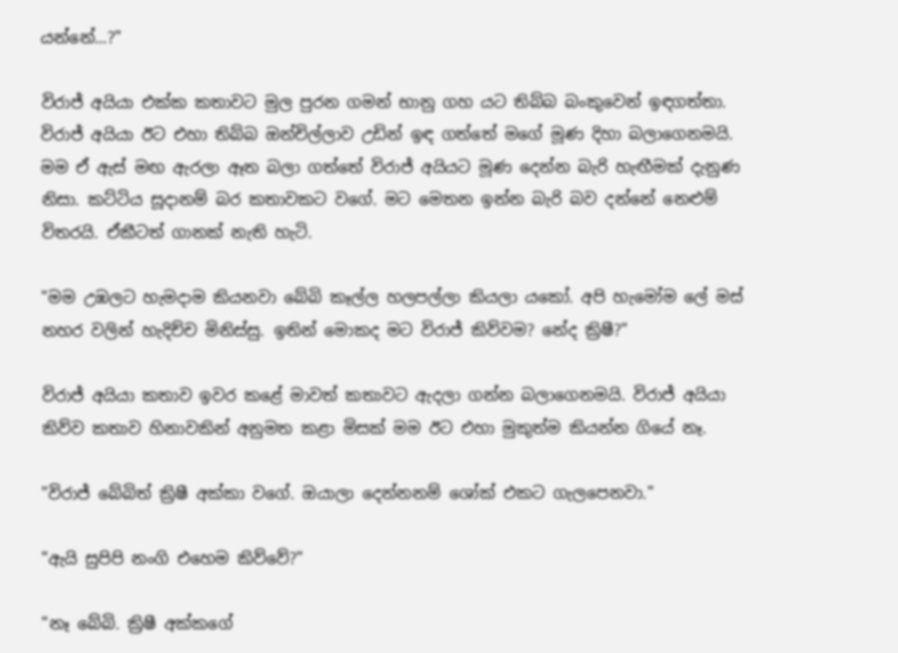යන්නේ...?"

විරාජ් අයියා එක්ක කතාවට මුල පුරන ගමන් භානු ගහ යට තිබ්බ බංකුවෙන් ඉඳගත්තා. විරාජ් අයියා ඊට එහා තිබ්බ ඔන්චිල්ලාව උඩින් ඉඳ ගත්තේ මගේ මූණ දිහා බලාගෙනමයි. මම ඒ ඇස් මඟ ඇරලා ඈත බලා ගත්තේ විරාජ් අයියට මූණ දෙන්න බැරි හැඟීමක් දැනුණ නිසා. කට්ටිය සූදානම් බර කතාවකට වගේ. මට මෙතන ඉන්න බැරි බව දන්නේ නෙළුම් විතරයි. ඒකීටත් ගානක් නැති හැටි.

"මම උඹලට හැමදාම කියනවා බේබි කෑල්ල හලපල්ලා කියලා යකෝ. අපි හැමෝම ලේ මස් නහර වලින් හැදිච්ච මිනිස්සු. ඉතින් මොකද මට විරාජ් කිව්වම? නේද ක්‍රිෂී?"

විරාජ් අයියා කතාව ඉවර කළේ මාවත් කතාවට ඇදලා ගන්න බලාගෙනමයි. විරාජ් අයියා කිව්ව කතාව හිනාවකින් අනුමත කළා මිසක් මම ඊට එහා මුකුත්ම කියන්න ගියේ නෑ.

"විරාජ් බේබිත් ක්‍රිෂී අක්කා වගේ. ඔයාලා දෙන්නනම් ශෝක් එකට ගැලපෙනවා."

"ඇයි සුපිපි නංගි එහෙම කිව්වේ?"

"නෑ බේබි. ක්‍රිෂී අක්කගේ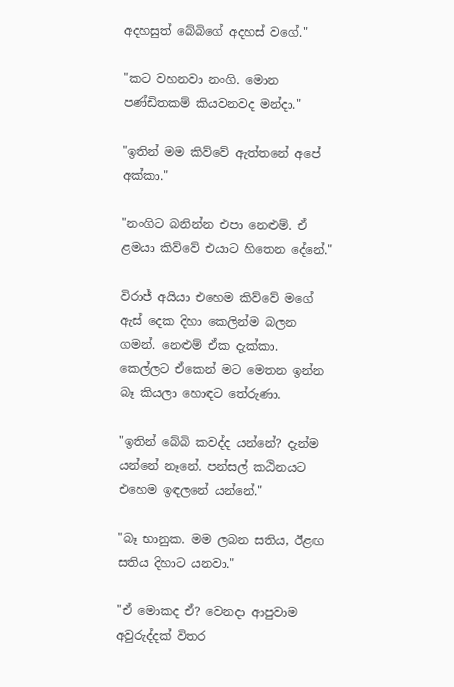අදහසුත් බේබිගේ අදහස් වගේ."

"කට වහනවා නංගි. මොන පණ්ඩිතකම් කියවනවද මන්දා."

"ඉතින් මම කිව්වේ ඇත්තනේ අපේ අක්කා."

"නංගිට බනින්න එපා නෙළුම්. ඒ ළමයා කිව්වේ එයාට හිතෙන දේනේ."

විරාජ් අයියා එහෙම කිව්වේ මගේ ඇස් දෙක දිහා කෙලින්ම බලන ගමන්. නෙළුම් ඒක දැක්කා. කෙල්ලට ඒකෙන් මට මෙතන ඉන්න බෑ කියලා හොඳට තේරුණා.

"ඉතින් බේබි කවද්ද යන්නේ? දැන්ම යන්නේ නෑනේ. පන්සල් කඨිනයට එහෙම ඉඳලනේ යන්නේ."

"බෑ භානුක. මම ලබන සතිය, ඊළඟ සතිය දිහාට යනවා."

"ඒ මොකද ඒ? වෙනදා ආපුවාම අවුරුද්දක් විතර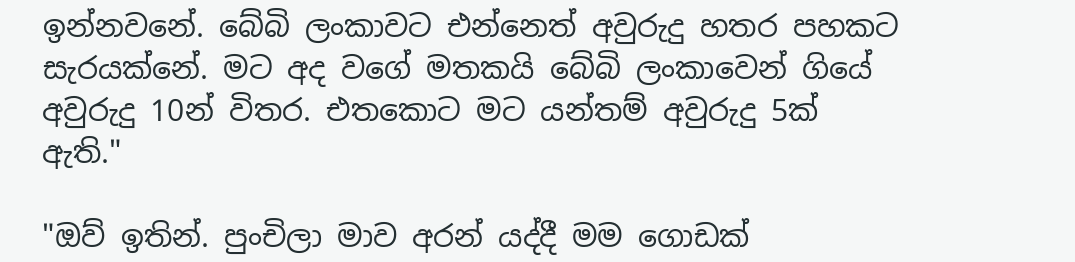ඉන්නවනේ. බේබි ලංකාවට එන්නෙත් අවුරුදු හතර පහකට සැරයක්නේ. මට අද වගේ මතකයි බේබි ලංකාවෙන් ගියේ අවුරුදු 10න් විතර. එතකොට මට යන්තම් අවුරුදු 5ක් ඇති."

"ඔව් ඉතින්. පුංචිලා මාව අරන් යද්දී මම ගොඩක්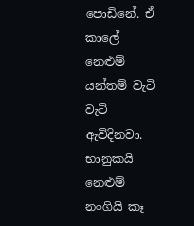පොඩිනේ. ඒ කාලේ නෙළුම් යන්තම් වැටි වැටි ඇවිදිනවා. භානුකයි නෙළුම් නංගියි කෑ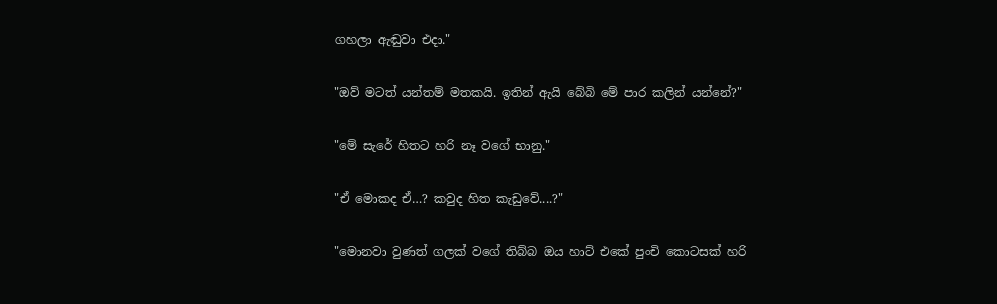ගහලා ඇඬුවා එදා."

"ඔව් මටත් යන්තම් මතකයි. ඉතින් ඇයි බේබි මේ පාර කලින් යන්නේ?"

"මේ සැරේ හිතට හරි නෑ වගේ භානු."

"ඒ මොකද ඒ…? කවුද හිත කැඩුවේ....?"

"මොනවා වුණත් ගලක් වගේ තිබ්බ ඔය හාට් එකේ පුංචි කොටසක් හරි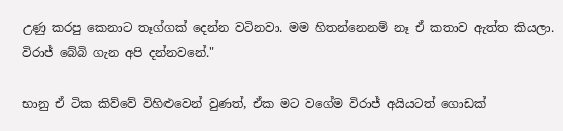උණු කරපු කෙනාට තෑග්ගක් දෙන්න වටිනවා. මම හිතන්නෙනම් නෑ ඒ කතාව ඇත්ත කියලා. විරාජ් බේබි ගැන අපි දන්නවනේ."

භානු ඒ ටික කිව්වේ විහිළුවෙන් වුණත්, ඒක මට වගේම විරාජ් අයියටත් ගොඩක්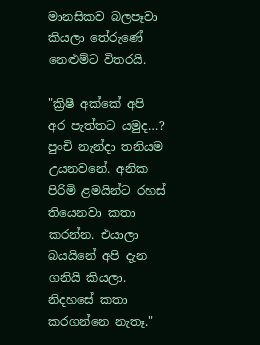මානසිකව බලපෑවා කියලා තේරුණේ නෙළුම්ට විතරයි.

"ක්‍රිෂී අක්කේ අපි අර පැත්තට යමුද…? පුංචි නැන්දා තනියම උයනවනේ. අනික පිරිමි ළමයින්ට රහස් තියෙනවා කතා කරන්න. එයාලා බයයිනේ අපි දැන ගනියි කියලා. නිදහසේ කතා කරගන්නෙ නැතෑ."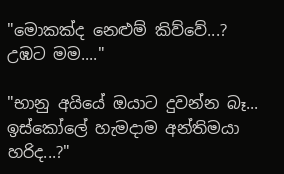"මොකක්ද නෙළුම් කිව්වේ...? උඹට මම...."

"භානු අයියේ ඔයාට දුවන්න බෑ... ඉස්කෝලේ හැමදාම අන්තිමයා හරිද...?"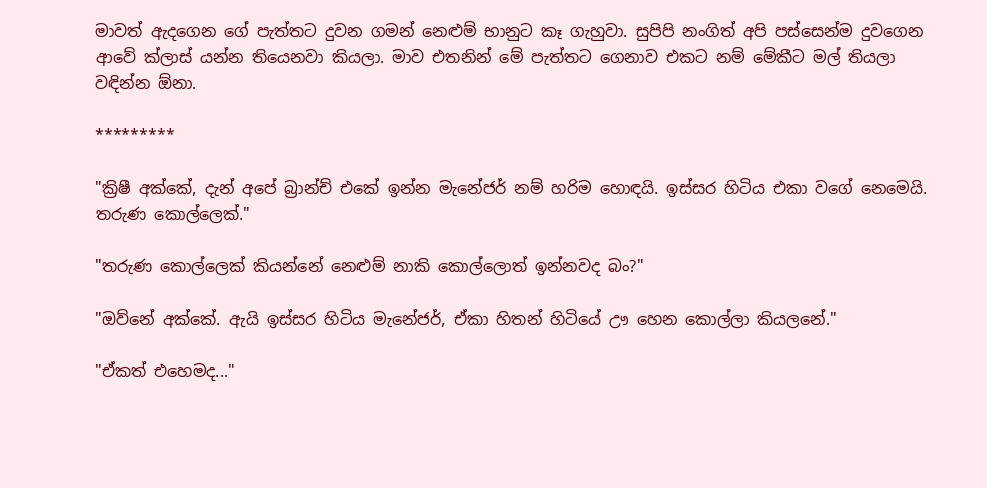මාවත් ඇදගෙන ගේ පැත්තට දුවන ගමන් නෙළුම් භානුට කෑ ගැහුවා. සුපිපි නංගිත් අපි පස්සෙන්ම දුවගෙන ආවේ ක්ලාස් යන්න තියෙනවා කියලා. මාව එතනින් මේ පැත්තට ගෙනාව එකට නම් මේකීට මල් තියලා වඳින්න ඕනා.

*********

"ක්‍රිෂී අක්කේ, දැන් අපේ බ්‍රාන්ච් එකේ ඉන්න මැනේජර් නම් හරිම හොඳයි. ඉස්සර හිටිය එකා වගේ නෙමෙයි. තරුණ කොල්ලෙක්."

"තරුණ කොල්ලෙක් කියන්නේ නෙළුම් නාකි කොල්ලොත් ඉන්නවද බං?"

"ඔව්නේ අක්කේ. ඇයි ඉස්සර හිටිය මැනේජර්, ඒකා හිතන් හිටියේ ඌ හෙන කොල්ලා කියලනේ."

"ඒකත් එහෙමද..."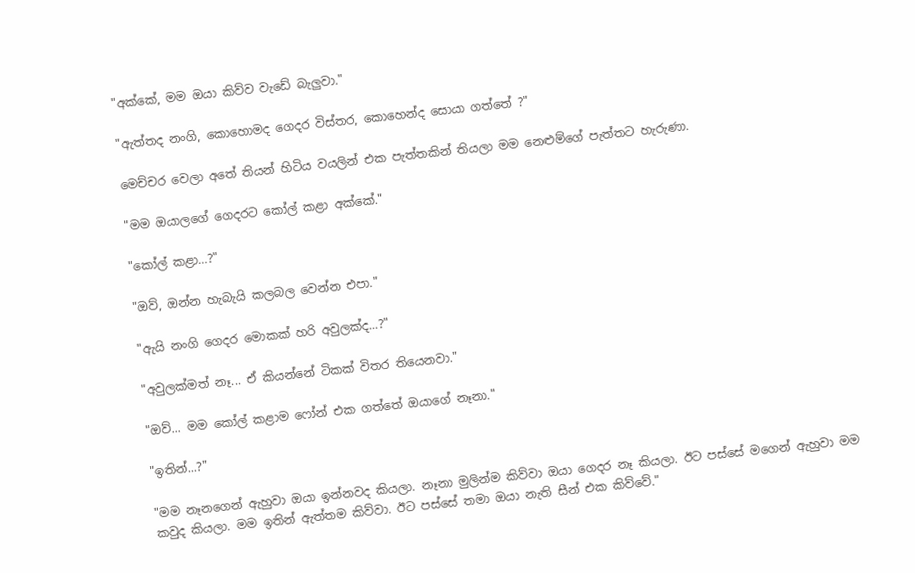"අක්කේ, මම ඔයා කිව්ව වැඩේ බැලුවා."

"ඇත්තද නංගි, කොහොමද ගෙදර විස්තර, කොහෙන්ද සොයා ගත්තේ ?"

මෙච්චර වෙලා අතේ තියන් හිටිය වයලින් එක පැත්තකින් තියලා මම නෙළුම්ගේ පැත්තට හැරුණා.

"මම ඔයාලගේ ගෙදරට කෝල් කළා අක්කේ."

"කෝල් කළා…?"

"ඔව්, ඔන්න හැබැයි කලබල වෙන්න එපා."

"ඇයි නංගි ගෙදර මොකක් හරි අවුලක්ද...?"

"අවුලක්මත් නෑ... ඒ කියන්නේ ටිකක් විතර තියෙනවා."

"ඔව්... මම කෝල් කළාම ෆෝන් එක ගත්තේ ඔයාගේ නෑනා."

"ඉතින්...?"

"මම නෑනගෙන් ඇහුවා ඔයා ඉන්නවද කියලා. නෑනා මුලින්ම කිව්වා ඔයා ගෙදර නෑ කියලා. ඊට පස්සේ මගෙන් ඇහුවා මම කවුද කියලා. මම ඉතින් ඇත්තම කිව්වා. ඊට පස්සේ තමා ඔයා නැති සීන් එක කිව්වේ."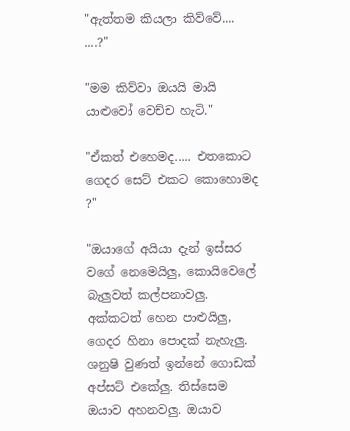"ඇත්තම කියලා කිව්වේ.... ....?"

"මම කිව්වා ඔයයි මායි යාළුවෝ වෙච්ච හැටි."

"ඒකත් එහෙමද..... එතකොට ගෙදර සෙට් එකට කොහොමද ?"

"ඔයාගේ අයියා දැන් ඉස්සර වගේ නෙමෙයිලු, කොයිවෙලේ බැලුවත් කල්පනාවලු. අක්කටත් හෙන පාළුයිලු, ගෙදර හිනා පොදක් නැහැලු. ශනුෂි වුණත් ඉන්නේ ගොඩක් අප්සට් එකේලු. තිස්සෙම ඔයාව අහනවලු. ඔයාව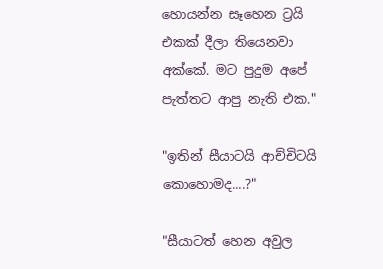හොයන්න සෑහෙන ට්‍රයි එකක් දීලා තියෙනවා අක්කේ. මට පුදුම අපේ පැත්තට ආපු නැති එක."

"ඉතින් සීයාටයි ආච්චිටයි කොහොමද....?"

"සීයාටත් හෙන අවුල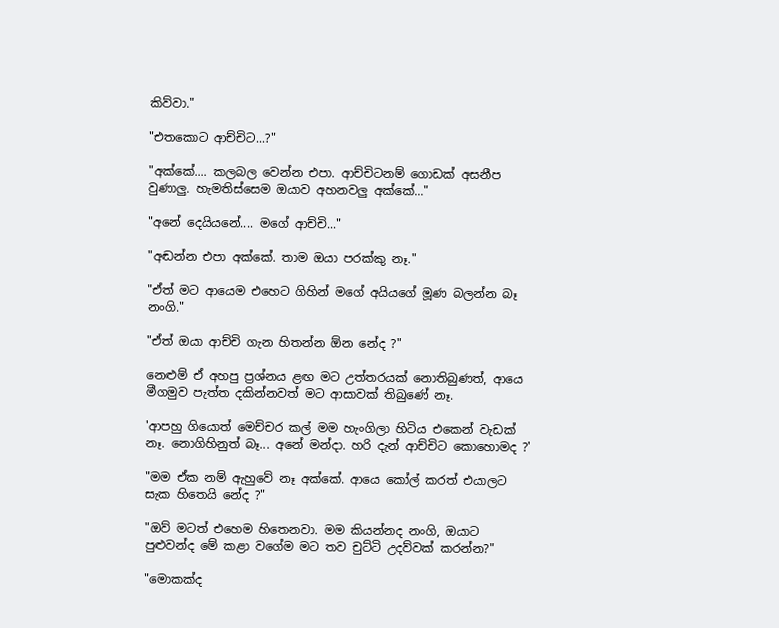කිව්වා."

"එතකොට ආච්චිට...?"

"අක්කේ.... කලබල වෙන්න එපා. ආච්චිටනම් ගොඩක් අසනීප වුණාලු. හැමතිස්සෙම ඔයාව අහනවලු අක්කේ..."

"අනේ දෙයියනේ.... මගේ ආච්චි..."

"අඬන්න එපා අක්කේ. තාම ඔයා පරක්කු නෑ."

"ඒත් මට ආයෙම එහෙට ගිහින් මගේ අයියගේ මූණ බලන්න බෑ නංගි."

"ඒත් ඔයා ආච්චි ගැන හිතන්න ඕන නේද ?"

නෙළුම් ඒ අහපු ප්‍රශ්නය ළඟ මට උත්තරයක් නොතිබුණත්, ආයෙ මීගමුව පැත්ත දකින්නවත් මට ආසාවක් තිබුණේ නෑ.

'ආපහු ගියොත් මෙච්චර කල් මම හැංගිලා හිටිය එකෙන් වැඩක් නෑ. නොගිහිනුත් බෑ... අනේ මන්දා. හරි දැන් ආච්චිට කොහොමද ?'

"මම ඒක නම් ඇහුවේ නෑ අක්කේ. ආයෙ කෝල් කරත් එයාලට සැක හිතෙයි නේද ?"

"ඔව් මටත් එහෙම හිතෙනවා. මම කියන්නද නංගි, ඔයාට පුළුවන්ද මේ කළා වගේම මට තව චුට්ටි උදව්වක් කරන්න?"

"මොකක්ද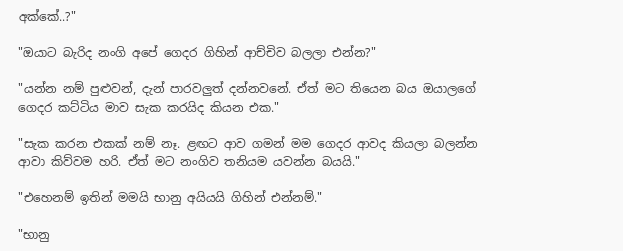අක්කේ..?"

"ඔයාට බැරිද නංගි අපේ ගෙදර ගිහින් ආච්චිව බලලා එන්න?"

"යන්න නම් පුළුවන්, දැන් පාරවලුත් දන්නවනේ. ඒත් මට තියෙන බය ඔයාලගේ ගෙදර කට්ටිය මාව සැක කරයිද කියන එක."

"සැක කරන එකක් නම් නෑ. ළඟට ආව ගමන් මම ගෙදර ආවද කියලා බලන්න ආවා කිව්වම හරි. ඒත් මට නංගිව තනියම යවන්න බයයි."

"එහෙනම් ඉතින් මමයි භානු අයියයි ගිහින් එන්නම්."

"භානු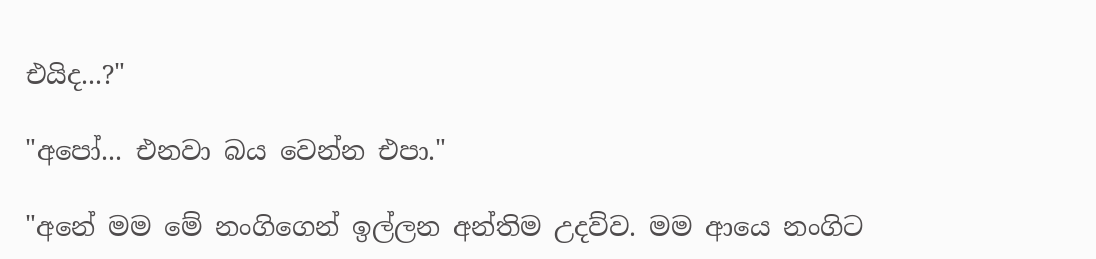එයිද...?"

"අපෝ... එනවා බය වෙන්න එපා."

"අනේ මම මේ නංගිගෙන් ඉල්ලන අන්තිම උදව්ව. මම ආයෙ නංගිට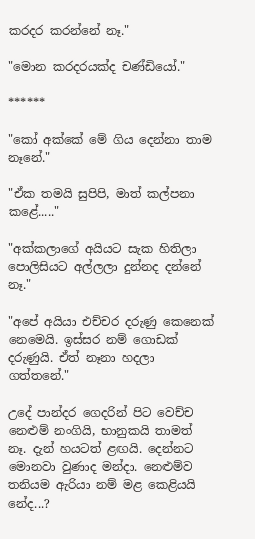කරදර කරන්නේ නෑ."

"මොන කරදරයක්ද චණ්ඩියෝ."

******

"කෝ අක්කේ මේ ගිය දෙන්නා තාම නෑනේ."

"ඒක තමයි සුපිපි, මාත් කල්පනා කළේ....."

"අක්කලාගේ අයියට සැක හිතිලා පොලිසියට අල්ලලා දුන්නද දන්නේ නෑ."

"අපේ අයියා එච්චර දරුණු කෙනෙක් නෙමෙයි. ඉස්සර නම් ගොඩක් දරුණුයි. ඒත් නෑනා හදලා ගත්තනේ."

උදේ පාන්දර ගෙදරින් පිට වෙච්ච නෙළුම් නංගියි, භානුකයි තාමත් නෑ. දැන් හයටත් ළඟයි. දෙන්නට මොනවා වුණාද මන්දා. නෙළුම්ව තනියම ඇරියා නම් මළ කෙළියයි නේද...?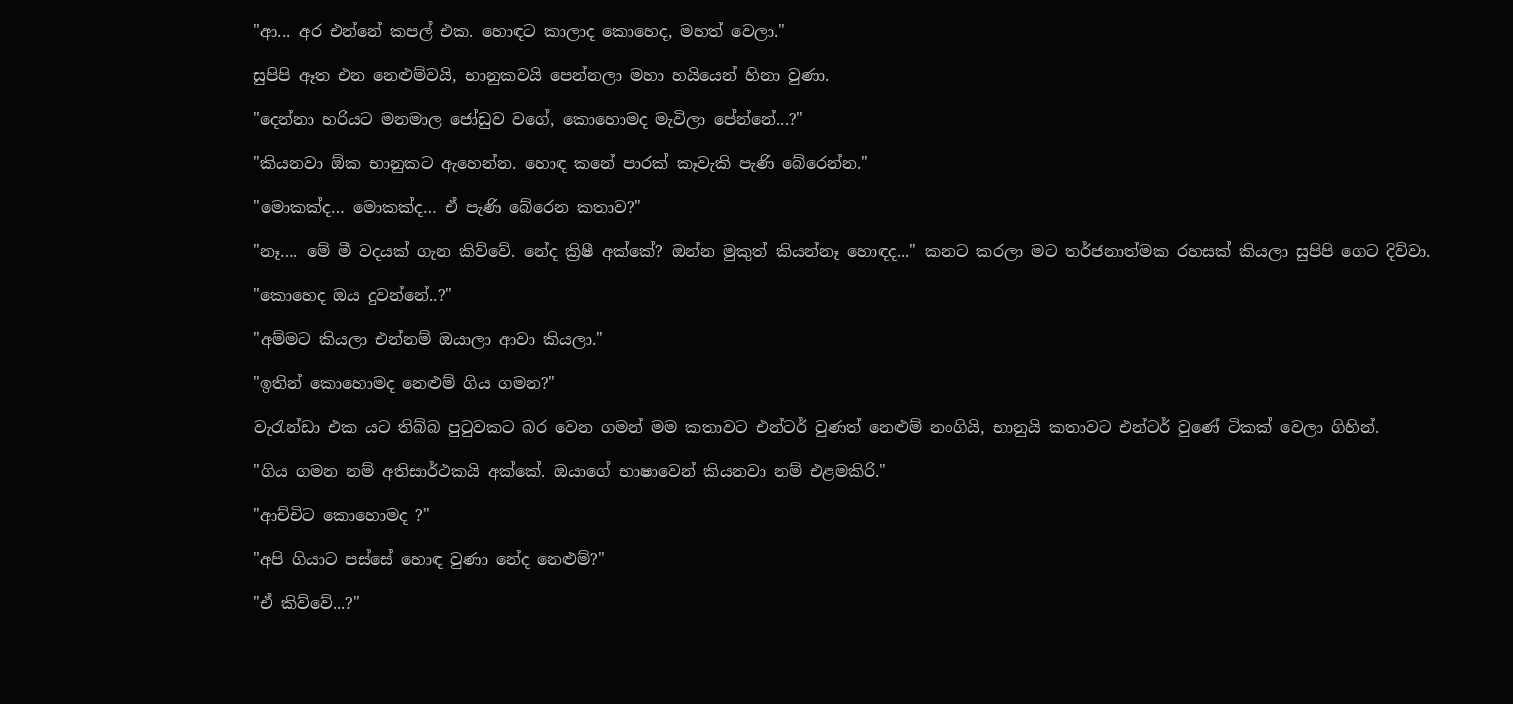"ආ... අර එන්නේ කපල් එක. හොඳට කාලාද කොහෙද, මහත් වෙලා."

සුපිපි ඈත එන නෙළුම්වයි, භානුකවයි පෙන්නලා මහා හයියෙන් හිනා වුණා.

"දෙන්නා හරියට මනමාල ජෝඩුව වගේ, කොහොමද මැවිලා පේන්නේ...?"

"කියනවා ඕක භානුකට ඇහෙන්න. හොඳ කනේ පාරක් කෑවැකි පැණි බේරෙන්න."

"මොකක්ද… මොකක්ද… ඒ පැණි බේරෙන කතාව?"

"නෑ…. මේ මී වදයක් ගැන කිව්වේ. නේද ක්‍රිෂී අක්කේ? ඔන්න මුකුත් කියන්නෑ හොඳද..." කනට කරලා මට තර්ජනාත්මක රහසක් කියලා සුපිපි ගෙට දිව්වා.

"කොහෙද ඔය දුවන්නේ..?"

"අම්මට කියලා එන්නම් ඔයාලා ආවා කියලා."

"ඉතින් කොහොමද නෙළුම් ගිය ගමන?"

වැරැන්ඩා එක යට තිබ්බ පුටුවකට බර වෙන ගමන් මම කතාවට එන්ටර් වුණත් නෙළුම් නංගියි, භානුයි කතාවට එන්ටර් වුණේ ටිකක් වෙලා ගිහින්.

"ගිය ගමන නම් අතිසාර්ථකයි අක්කේ. ඔයාගේ භාෂාවෙන් කියනවා නම් එළමකිරි."

"ආච්චිට කොහොමද ?"

"අපි ගියාට පස්සේ හොඳ වුණා නේද නෙළුම්?"

"ඒ කිව්වේ...?"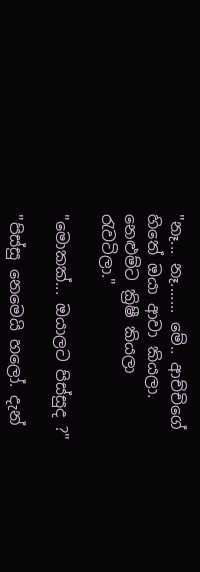"නෑ... නෑ....... මේ.. ආච්චිගේ හිතේ ඔයා ආවා කියලා. නෙළුම්ට ක්‍රිෂී කියලා රැවටිලා."

"මොකක්... ඔයාලට පිස්සුද ?"

"පිස්සු නෙමෙයි හලෝ. දැන්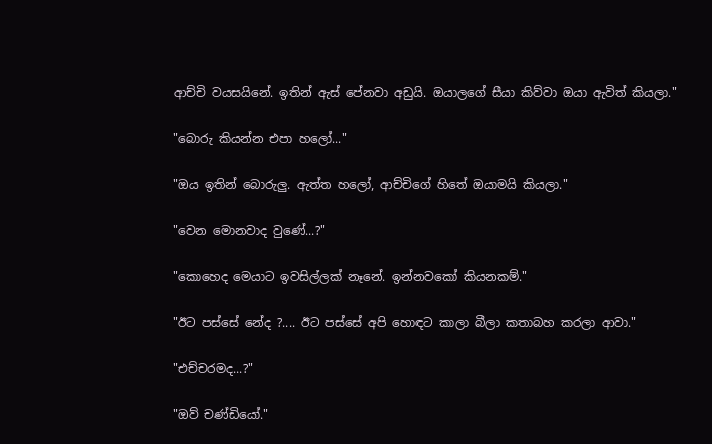ආච්චි වයසයිනේ. ඉතින් ඇස් පේනවා අඩුයි. ඔයාලගේ සීයා කිව්වා ඔයා ඇවිත් කියලා."

"බොරු කියන්න එපා හලෝ..."

"ඔය ඉතින් බොරුලු. ඇත්ත හලෝ, ආච්චිගේ හිතේ ඔයාමයි කියලා."

"වෙන මොනවාද වුණේ...?"

"කොහෙද මෙයාට ඉවසිල්ලක් නෑනේ. ඉන්නවකෝ කියනකම්."

"ඊට පස්සේ නේද ?.... ඊට පස්සේ අපි හොඳට කාලා බීලා කතාබහ කරලා ආවා."

"එච්චරමද...?"

"ඔව් චණ්ඩියෝ."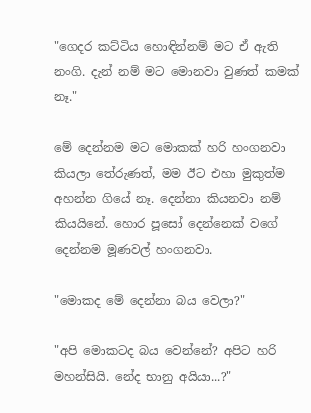"ගෙදර කට්ටිය හොඳින්නම් මට ඒ ඇති නංගි. දැන් නම් මට මොනවා වුණත් කමක් නෑ."

මේ දෙන්නම මට මොකක් හරි හංගනවා කියලා තේරුණත්, මම ඊට එහා මුකුත්ම අහන්න ගියේ නෑ. දෙන්නා කියනවා නම් කියයිනේ. හොර පූසෝ දෙන්නෙක් වගේ දෙන්නම මූණවල් හංගනවා.

"මොකද මේ දෙන්නා බය වෙලා?"

"අපි මොකටද බය වෙන්නේ? අපිට හරි මහන්සියි. නේද භානු අයියා...?"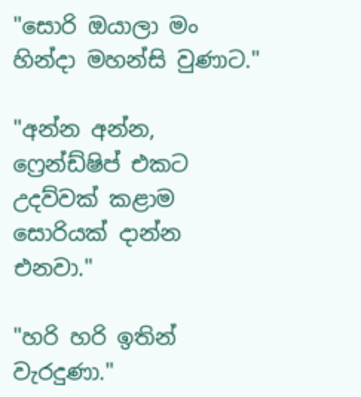"සොරි ඔයාලා මං හින්දා මහන්සි වුණාට."

"අන්න අන්න, ෆ්‍රෙන්ඩ්ෂිප් එකට උදව්වක් කළාම සොරියක් දාන්න එනවා."

"හරි හරි ඉතින් වැරදුණා."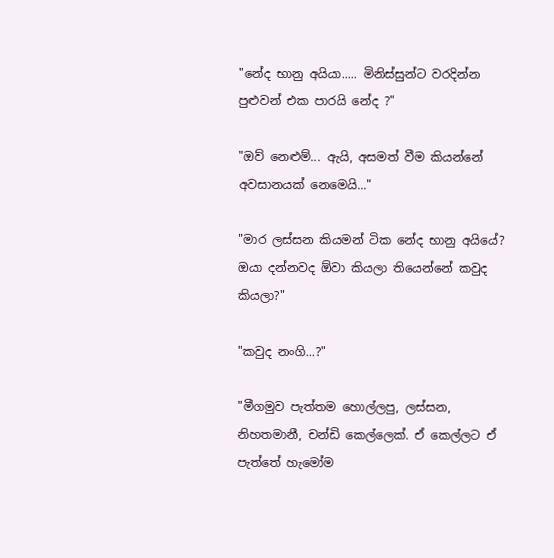"නේද භානු අයියා..... මිනිස්සුන්ට වරදින්න පුළුවන් එක පාරයි නේද ?"

"ඔව් නෙළුම්... ඇයි, අසමත් වීම කියන්නේ අවසානයක් නෙමෙයි..."

"මාර ලස්සන කියමන් ටික නේද භානු අයියේ? ඔයා දන්නවද ඕවා කියලා තියෙන්නේ කවුද කියලා?"

"කවුද නංගි...?"

"මීගමුව පැත්තම හොල්ලපු, ලස්සන, නිහතමානී, චන්ඩි කෙල්ලෙක්. ඒ කෙල්ලට ඒ පැත්තේ හැමෝම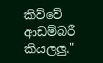කිව්වේ ආඩම්බරී කියලලු."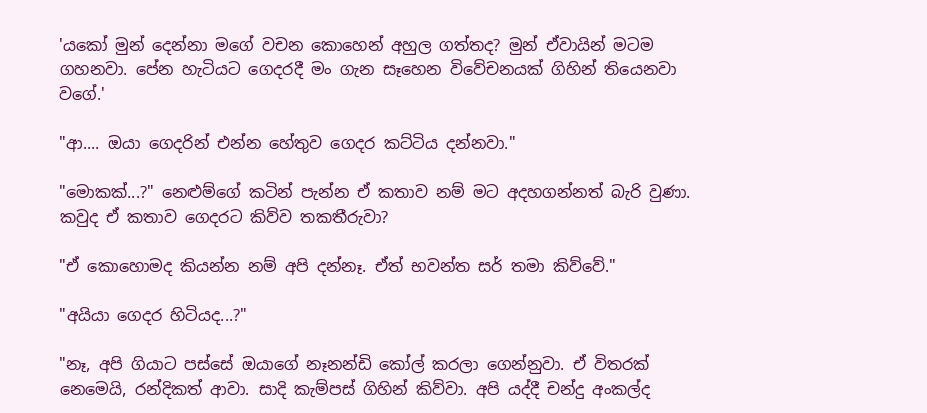'යකෝ මුන් දෙන්නා මගේ වචන කොහෙන් අහුල ගත්තද? මුන් ඒවායින් මටම ගහනවා. පේන හැටියට ගෙදරදී මං ගැන සෑහෙන විවේචනයක් ගිහින් තියෙනවා වගේ.'

"ආ.... ඔයා ගෙදරින් එන්න හේතුව ගෙදර කට්ටිය දන්නවා."

"මොකක්...?" නෙළුම්ගේ කටින් පැන්න ඒ කතාව නම් මට අදහගන්නත් බැරි වුණා. කවුද ඒ කතාව ගෙදරට කිව්ව තකතීරුවා?

"ඒ කොහොමද කියන්න නම් අපි දන්නෑ. ඒත් භවන්ත සර් තමා කිව්වේ."

"අයියා ගෙදර හිටියද...?"

"නෑ, අපි ගියාට පස්සේ ඔයාගේ නෑනන්ඩි කෝල් කරලා ගෙන්නුවා. ඒ විතරක් නෙමෙයි, රන්දිකත් ආවා. සාදි කැම්පස් ගිහින් කිව්වා. අපි යද්දී චන්දු අංකල්ද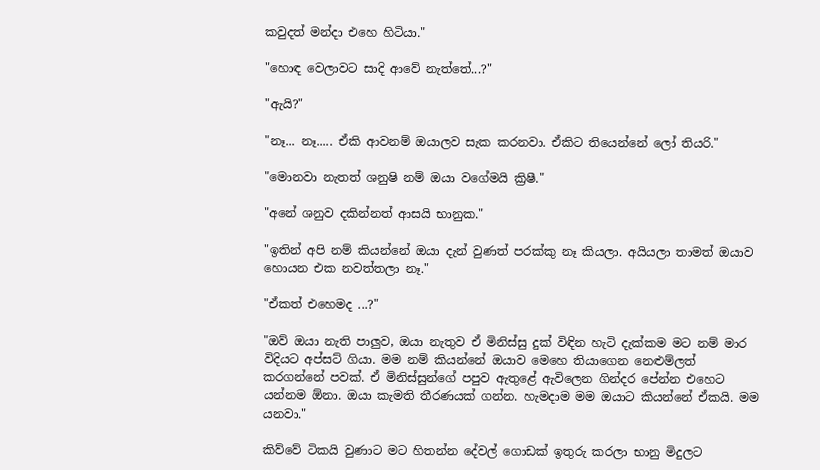කවුදත් මන්දා එහෙ හිටියා."

"හොඳ වෙලාවට සාදි ආවේ නැත්තේ...?"

"ඇයි?"

"නෑ... නෑ..... ඒකි ආවනම් ඔයාලව සැක කරනවා. ඒකිට තියෙන්නේ ලෝ තියරි."

"මොනවා නැතත් ශනුෂි නම් ඔයා වගේමයි ක්‍රිෂී."

"අනේ ශනුව දකින්නත් ආසයි භානුක."

"ඉතින් අපි නම් කියන්නේ ඔයා දැන් වුණත් පරක්කු නෑ කියලා. අයියලා තාමත් ඔයාව හොයන එක නවත්තලා නෑ."

"ඒකත් එහෙමද ...?"

"ඔව් ඔයා නැති පාලුව, ඔයා නැතුව ඒ මිනිස්සු දුක් විඳින හැටි දැක්කම මට නම් මාර විදියට අප්සට් ගියා. මම නම් කියන්නේ ඔයාව මෙහෙ තියාගෙන නෙළුම්ලත් කරගන්නේ පවක්. ඒ මිනිස්සුන්ගේ පපුව ඇතුළේ ඇවිලෙන ගින්දර පේන්න එහෙට යන්නම ඕනා. ඔයා කැමති තීරණයක් ගන්න. හැමදාම මම ඔයාට කියන්නේ ඒකයි. මම යනවා."

කිව්වේ ටිකයි වුණාට මට හිතන්න දේවල් ගොඩක් ඉතුරු කරලා භානු මිදුලට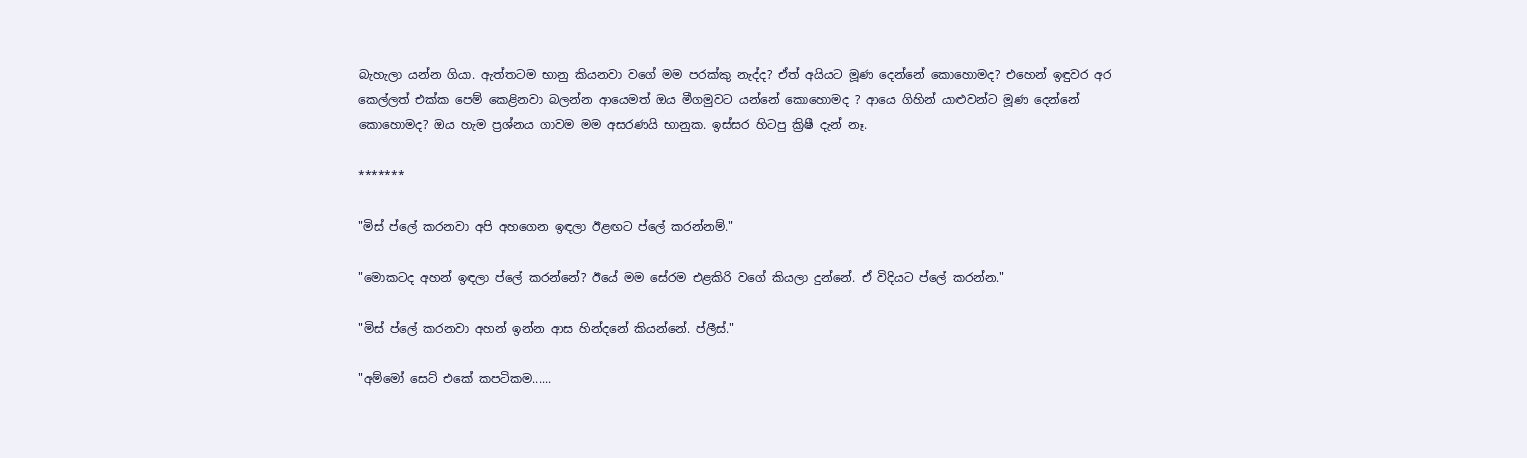බැහැලා යන්න ගියා. ඇත්තටම භානු කියනවා වගේ මම පරක්කු නැද්ද? ඒත් අයියට මූණ දෙන්නේ කොහොමද? එහෙන් ඉඳුවර අර කෙල්ලත් එක්ක පෙම් කෙළිනවා බලන්න ආයෙමත් ඔය මීගමුවට යන්නේ කොහොමද ? ආයෙ ගිහින් යාළුවන්ට මූණ දෙන්නේ කොහොමද? ඔය හැම ප්‍රශ්නය ගාවම මම අසරණයි භානුක. ඉස්සර හිටපු ක්‍රිෂී දැන් නෑ.

*******

"මිස් ප්ලේ කරනවා අපි අහගෙන ඉඳලා ඊළඟට ප්ලේ කරන්නම්."

"මොකටද අහන් ඉඳලා ප්ලේ කරන්නේ? ඊයේ මම සේරම එළකිරි වගේ කියලා දුන්නේ. ඒ විදියට ප්ලේ කරන්න."

"මිස් ප්ලේ කරනවා අහන් ඉන්න ආස හින්දනේ කියන්නේ. ප්ලීස්."

"අම්මෝ සෙට් එකේ කපටිකම......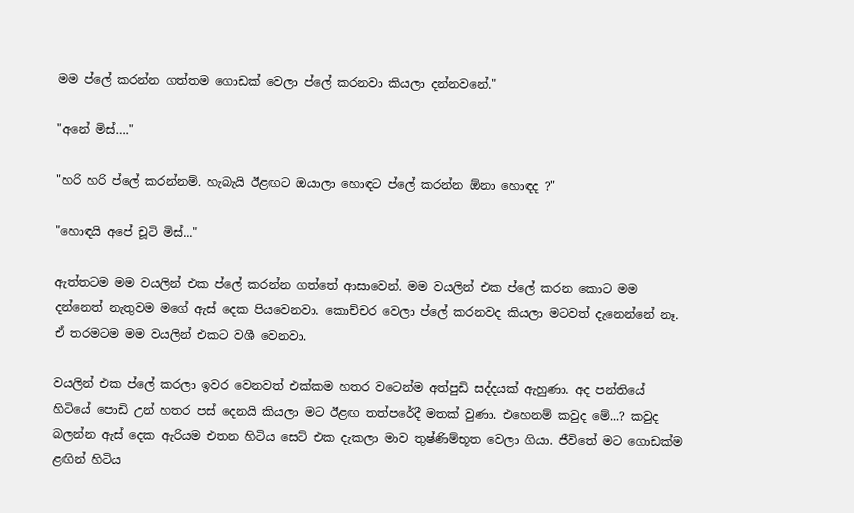මම ප්ලේ කරන්න ගත්තම ගොඩක් වෙලා ප්ලේ කරනවා කියලා දන්නවනේ."

"අනේ මිස්…."

"හරි හරි ප්ලේ කරන්නම්. හැබැයි ඊළඟට ඔයාලා හොඳට ප්ලේ කරන්න ඕනා හොඳද ?"

"හොඳයි අපේ චූටි මිස්..."

ඇත්තටම මම වයලින් එක ප්ලේ කරන්න ගත්තේ ආසාවෙන්. මම වයලින් එක ප්ලේ කරන කොට මම දන්නෙත් නැතුවම මගේ ඇස් දෙක පියවෙනවා. කොච්චර වෙලා ප්ලේ කරනවද කියලා මටවත් දැනෙන්නේ නෑ. ඒ තරමටම මම වයලින් එකට වශී වෙනවා.

වයලින් එක ප්ලේ කරලා ඉවර වෙනවත් එක්කම හතර වටෙන්ම අත්පුඩි සද්දයක් ඇහුණා. අද පන්තියේ හිටියේ පොඩි උන් හතර පස් දෙනයි කියලා මට ඊළඟ තත්පරේදී මතක් වුණා. එහෙනම් කවුද මේ...? කවුද බලන්න ඇස් දෙක ඇරියම එතන හිටිය සෙට් එක දැකලා මාව තුෂ්ණිම්භූත වෙලා ගියා. ජීවිතේ මට ගොඩක්ම ළඟින් හිටිය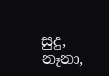සුදු, නෑනා,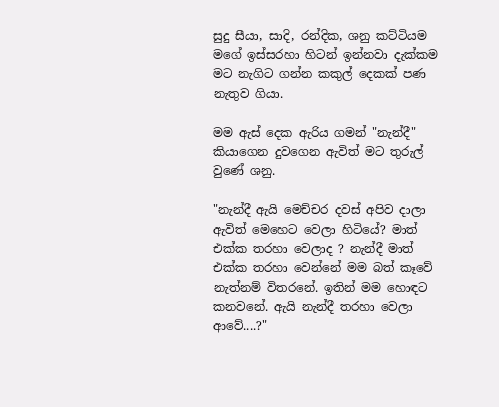සුදු සීයා, සාදි, රන්දික, ශනු කට්ටියම මගේ ඉස්සරහා හිටන් ඉන්නවා දැක්කම මට නැගිට ගන්න කකුල් දෙකක් පණ නැතුව ගියා.

මම ඇස් දෙක ඇරිය ගමන් "නැන්දී" කියාගෙන දුවගෙන ඇවිත් මට තුරුල් වුණේ ශනු.

"නැන්දී ඇයි මෙච්චර දවස් අපිව දාලා ඇවිත් මෙහෙට වෙලා හිටියේ? මාත් එක්ක තරහා වෙලාද ? නැන්දී මාත් එක්ක තරහා වෙන්නේ මම බත් කෑවේ නැත්නම් විතරනේ. ඉතින් මම හොඳට කනවනේ. ඇයි නැන්දී තරහා වෙලා ආවේ....?"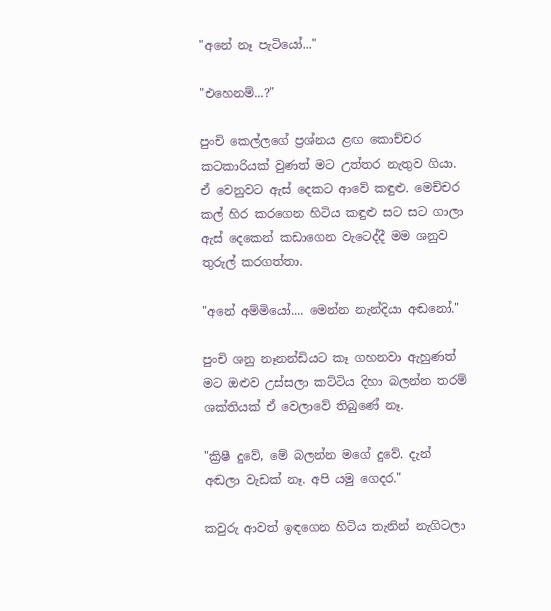"අනේ නෑ පැටියෝ..."

"එහෙනම්...?"

පුංචි කෙල්ලගේ ප්‍රශ්නය ළඟ කොච්චර කටකාරියක් වුණත් මට උත්තර නැතුව ගියා. ඒ වෙනුවට ඇස් දෙකට ආවේ කඳුළු. මෙච්චර කල් හිර කරගෙන හිටිය කඳුළු සට සට ගාලා ඇස් දෙකෙන් කඩාගෙන වැටෙද්දී මම ශනුව තුරුල් කරගත්තා.

"අනේ අම්මියෝ.... මෙන්න නැන්දියා අඬනෝ."

පුංචි ශනු නෑනන්ඩියට කෑ ගහනවා ඇහුණත් මට ඔළුව උස්සලා කට්ටිය දිහා බලන්න තරම් ශක්තියක් ඒ වෙලාවේ තිබුණේ නෑ.

"ක්‍රිෂී දුවේ, මේ බලන්න මගේ දුවේ. දැන් අඬලා වැඩක් නෑ. අපි යමු ගෙදර."

කවුරු ආවත් ඉඳගෙන හිටිය තැනින් නැගිටලා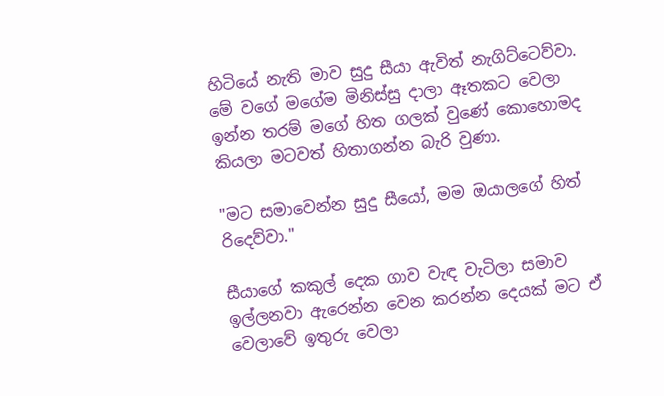හිටියේ නැති මාව සුදු සීයා ඇවිත් නැගිට්ටෙව්වා. මේ වගේ මගේම මිනිස්සු දාලා ඈතකට වෙලා ඉන්න තරම් මගේ හිත ගලක් වුණේ කොහොමද කියලා මටවත් හිතාගන්න බැරි වුණා.

"මට සමාවෙන්න සුදු සීයෝ, මම ඔයාලගේ හිත් රිදෙව්වා."

සීයාගේ කකුල් දෙක ගාව වැඳ වැටිලා සමාව ඉල්ලනවා ඇරෙන්න වෙන කරන්න දෙයක් මට ඒ වෙලාවේ ඉතුරු වෙලා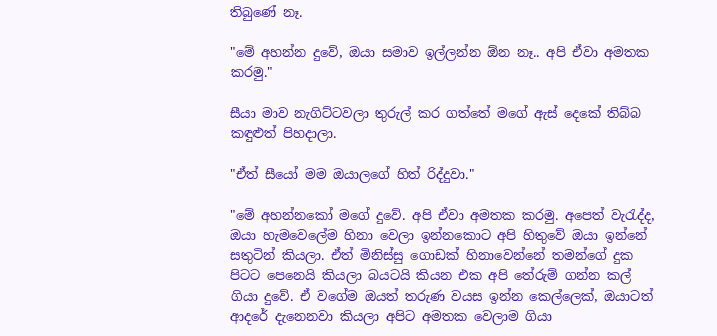තිබුණේ නෑ.

"මේ අහන්න දුවේ, ඔයා සමාව ඉල්ලන්න ඕන නෑ.. අපි ඒවා අමතක කරමු."

සීයා මාව නැගිට්ටවලා තුරුල් කර ගත්තේ මගේ ඇස් දෙකේ තිබ්බ කඳුළුත් පිහදාලා.

"ඒත් සීයෝ මම ඔයාලගේ හිත් රිද්දුවා."

"මේ අහන්නකෝ මගේ දුවේ. අපි ඒවා අමතක කරමු. අපෙත් වැරැද්ද, ඔයා හැමවෙලේම හිනා වෙලා ඉන්නකොට අපි හිතුවේ ඔයා ඉන්නේ සතුටින් කියලා. ඒත් මිනිස්සු ගොඩක් හිනාවෙන්නේ තමන්ගේ දුක පිටට පෙනෙයි කියලා බයටයි කියන එක අපි තේරුම් ගන්න කල් ගියා දුවේ. ඒ වගේම ඔයත් තරුණ වයස ඉන්න කෙල්ලෙක්, ඔයාටත් ආදරේ දැනෙනවා කියලා අපිට අමතක වෙලාම ගියා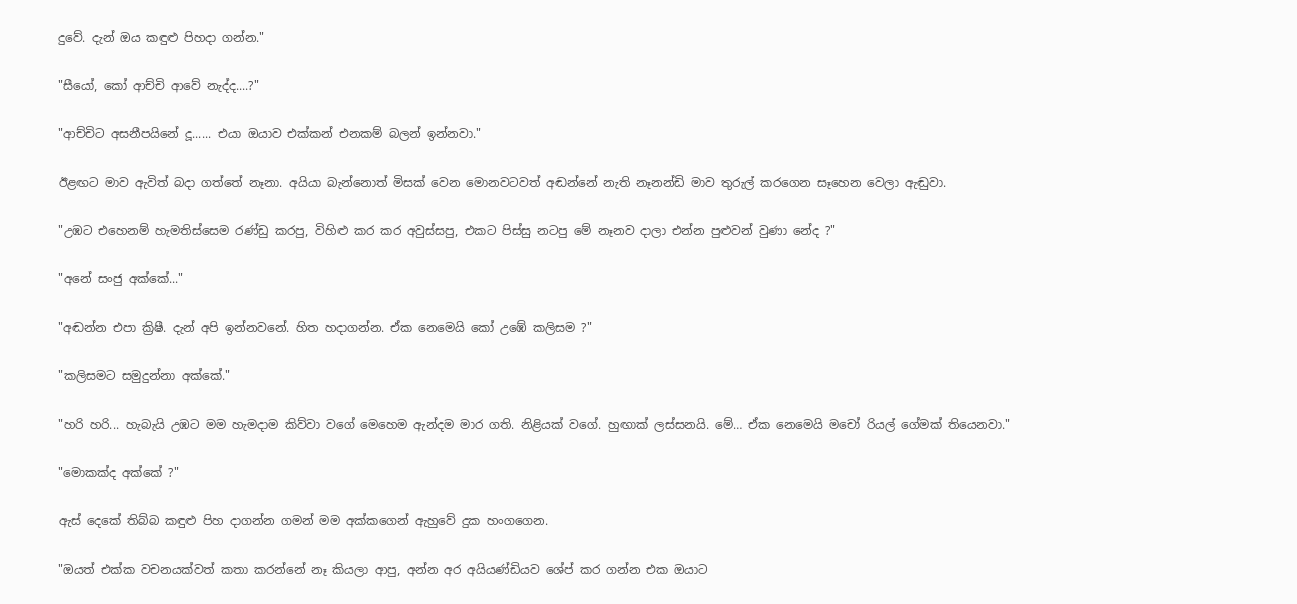දුවේ. දැන් ඔය කඳුළු පිහදා ගන්න."

"සීයෝ, කෝ ආච්චි ආවේ නැද්ද....?"

"ආච්චිට අසනීපයිනේ දූ...... එයා ඔයාව එක්කන් එනකම් බලන් ඉන්නවා."

ඊළඟට මාව ඇවිත් බදා ගත්තේ නෑනා. අයියා බැන්නොත් මිසක් වෙන මොනවටවත් අඬන්නේ නැති නෑනන්ඩි මාව තුරුල් කරගෙන සෑහෙන වෙලා ඇඬුවා.

"උඹට එහෙනම් හැමතිස්සෙම රණ්ඩු කරපු, විහිළු කර කර අවුස්සපු, එකට පිස්සු නටපු මේ නෑනව දාලා එන්න පුළුවන් වුණා නේද ?"

"අනේ සංජු අක්කේ..."

"අඬන්න එපා ක්‍රිෂී. දැන් අපි ඉන්නවනේ. හිත හදාගන්න. ඒක නෙමෙයි කෝ උඹේ කලිසම ?"

"කලිසමට සමුදුන්නා අක්කේ."

"හරි හරි... හැබැයි උඹට මම හැමදාම කිව්වා වගේ මෙහෙම ඇන්දම මාර ගති. නිළියක් වගේ. හුඟාක් ලස්සනයි. මේ… ඒක නෙමෙයි මචෝ රියල් ගේමක් තියෙනවා."

"මොකක්ද අක්කේ ?"

ඇස් දෙකේ තිබ්බ කඳුළු පිහ දාගන්න ගමන් මම අක්කගෙන් ඇහුවේ දුක හංගගෙන.

"ඔයත් එක්ක වචනයක්වත් කතා කරන්නේ නෑ කියලා ආපු, අන්න අර අයියණ්ඩියව ශේප් කර ගන්න එක ඔයාට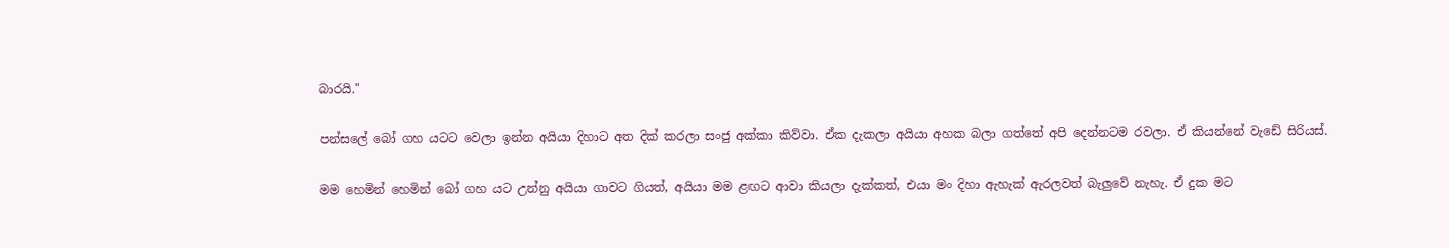බාරයි."

පන්සලේ බෝ ගහ යටට වෙලා ඉන්න අයියා දිහාට අත දික් කරලා සංජු අක්කා කිව්වා. ඒක දැකලා අයියා අහක බලා ගත්තේ අපි දෙන්නටම රවලා. ඒ කියන්නේ වැඩේ සිරියස්.

මම හෙමින් හෙමින් බෝ ගහ යට උන්නු අයියා ගාවට ගියත්, අයියා මම ළඟට ආවා කියලා දැක්කත්, එයා මං දිහා ඇහැක් ඇරලවත් බැලුවේ නැහැ. ඒ දුක මට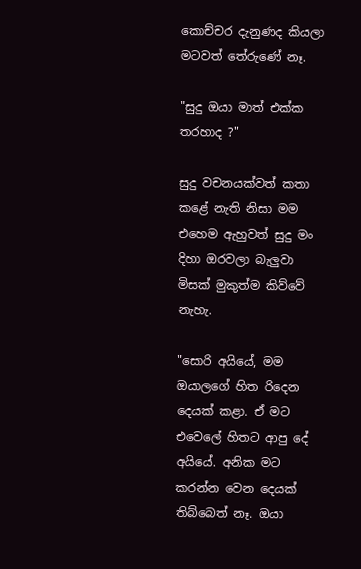කොච්චර දැනුණද කියලා මටවත් තේරුණේ නෑ.

"සුදු ඔයා මාත් එක්ක තරහාද ?"

සුදු වචනයක්වත් කතා කළේ නැති නිසා මම එහෙම ඇහුවත් සුදු මං දිහා ඔරවලා බැලුවා මිසක් මුකුත්ම කිව්වේ නැහැ.

"සොරි අයියේ, මම ඔයාලගේ හිත රිදෙන දෙයක් කළා. ඒ මට එවෙලේ හිතට ආපු දේ අයියේ. අනික මට කරන්න වෙන දෙයක් තිබ්බෙත් නෑ. ඔයා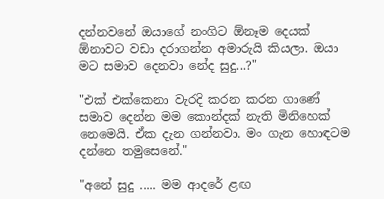දන්නවනේ ඔයාගේ නංගිට ඕනෑම දෙයක් ඕනාවට වඩා දරාගන්න අමාරුයි කියලා. ඔයා මට සමාව දෙනවා නේද සුදු...?"

"එක් එක්කෙනා වැරදි කරන කරන ගාණේ සමාව දෙන්න මම කොන්දක් නැති මිනිහෙක් නෙමෙයි. ඒක දැන ගන්නවා. මං ගැන හොඳටම දන්නෙ තමුසෙනේ."

"අනේ සුදු ..... මම ආදරේ ළඟ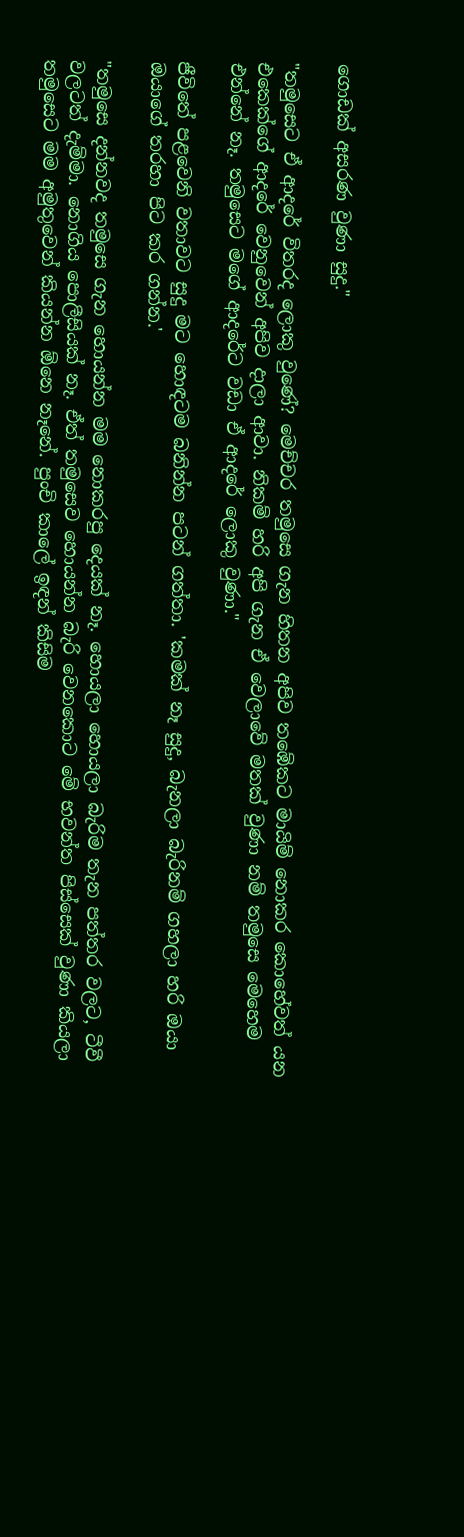ගොඩක් අසරණ වුණා සුදු."

"තමුසෙට ඒ ආදරේ විතරද ලොකු වුණේ? මෙච්චර තමුසෙ ගැන හිතන අපිව තඹේකට මායිම් නොකර කොහේවත් යන එකෙක්ගේ ආදරේ වෙනුවෙන් අපිව දාලා ආවා. නිකම් හරි අපි ගැන ඒ වෙලාවේ මතක් වුණා නම් තමුසෙ මෙහෙම එන්නේ නෑ. තමුසෙට මගේ ආදරේට වඩා ඒ ආදරේ ලොකු වුණා."

ජීවිතේ පළවෙනි වතාවට සුදු මට හොඳටම බනින්න පටන් ගත්තා. 'කමක් නෑ සුදු, බැනලා බැරිනම් ගහලා හරි ඔයා ඔයාගේ තරහා පිට කර ගන්න.'

"තමුසෙ දන්නවද තමුසෙ ගැන හොයන්න මම නොකරපු දෙයක් නෑ. හොයලා හොයලා බැරිම තැන පත්තර වලට, ටීවී වලටත් දැම්මා. නොගිය පොලීසියක් නෑ. ඒත් තමුසෙව හොයන්න බැරි වෙනකොට මේ භවන්ත පිස්සෙක් වුණා කියලා තමුසෙට මම අමුතුවෙන් කියන්න ඕනෙ නෑනේ. පුංචි කාලේ ඉඳන් කිසිම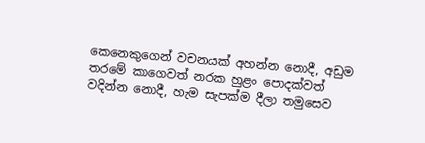කෙනෙකුගෙන් වචනයක් අහන්න නොදී, අඩුම තරමේ කාගෙවත් නරක හුළං පොදක්වත් වදින්න නොදී, හැම සැපක්ම දීලා තමුසෙව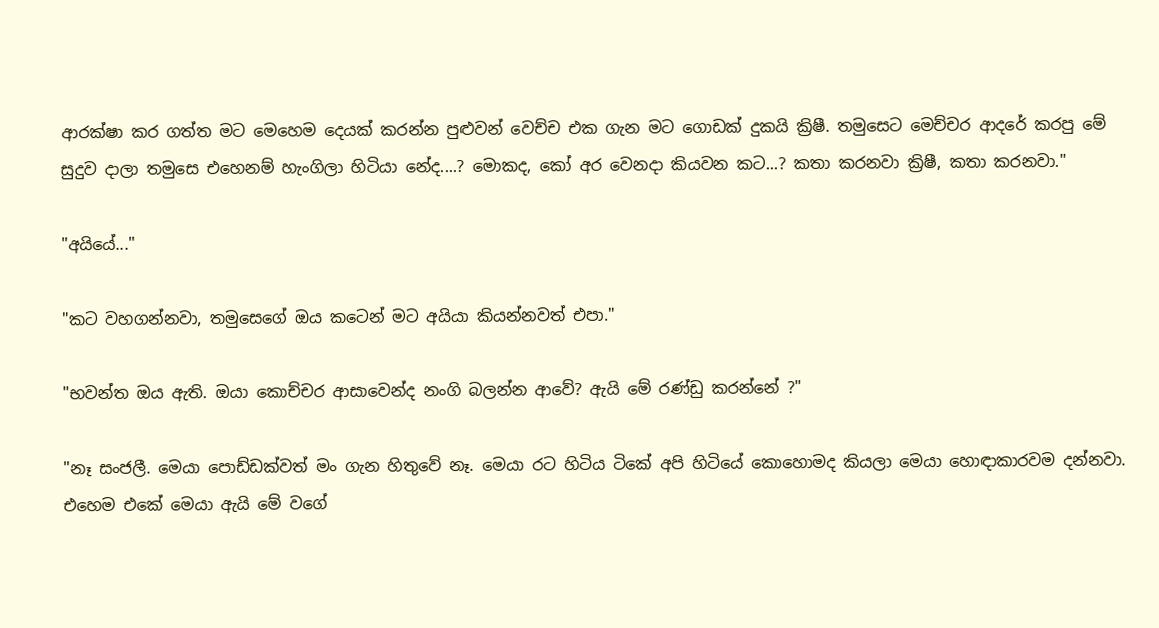ආරක්ෂා කර ගත්ත මට මෙහෙම දෙයක් කරන්න පුළුවන් වෙච්ච එක ගැන මට ගොඩක් දුකයි ක්‍රිෂී. තමුසෙට මෙච්චර ආදරේ කරපු මේ සුදුව දාලා තමුසෙ එහෙනම් හැංගිලා හිටියා නේද....? මොකද, කෝ අර වෙනදා කියවන කට...? කතා කරනවා ක්‍රිෂී, කතා කරනවා."

"අයියේ..."

"කට වහගන්නවා, තමුසෙගේ ඔය කටෙන් මට අයියා කියන්නවත් එපා."

"භවන්ත ඔය ඇති. ඔයා කොච්චර ආසාවෙන්ද නංගි බලන්න ආවේ? ඇයි මේ රණ්ඩු කරන්නේ ?"

"නෑ සංජලී. මෙයා පොඩ්ඩක්වත් මං ගැන හිතුවේ නෑ. මෙයා රට හිටිය ටිකේ අපි හිටියේ කොහොමද කියලා මෙයා හොඳාකාරවම දන්නවා. එහෙම එකේ මෙයා ඇයි මේ වගේ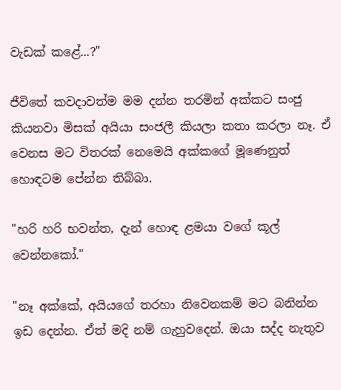වැඩක් කළේ...?"

ජීවිතේ කවදාවත්ම මම දන්න තරමින් අක්කට සංජු කියනවා මිසක් අයියා සංජලී කියලා කතා කරලා නෑ. ඒ වෙනස මට විතරක් නෙමෙයි අක්කගේ මූණෙනුත් හොඳටම පේන්න තිබ්බා.

"හරි හරි භවන්ත, දැන් හොඳ ළමයා වගේ කූල් වෙන්නකෝ."

"නෑ අක්කේ, අයියගේ තරහා නිවෙනකම් මට බනින්න ඉඩ දෙන්න. ඒත් මදි නම් ගැහුවදෙන්. ඔයා සද්ද නැතුව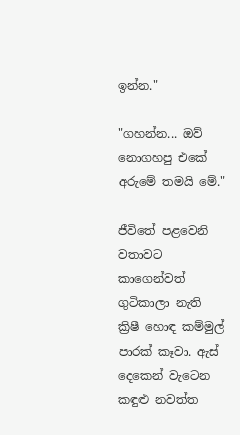ඉන්න."

"ගහන්න... ඔව් නොගහපු එකේ අරුමේ තමයි මේ."

ජීවිතේ පළවෙනි වතාවට කාගෙන්වත් ගුටිකාලා නැති ක්‍රිෂී හොඳ කම්මුල් පාරක් කෑවා. ඇස් දෙකෙන් වැටෙන කඳුළු නවත්ත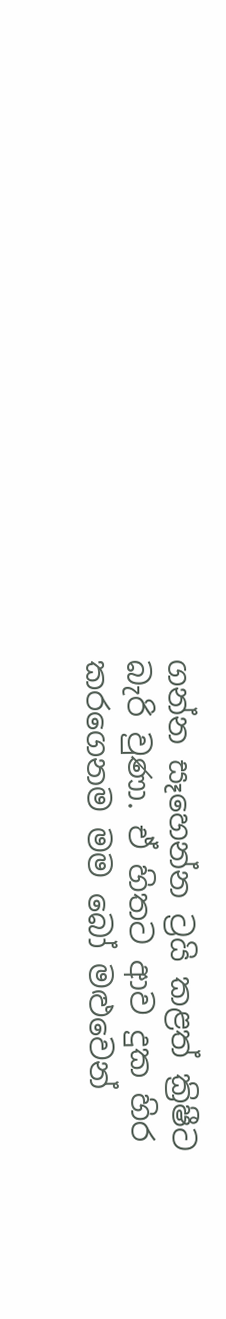ගන්න සෑහෙන්න ට්‍රයි කළත් ක්‍රිෂීට බැරි වුණා. ඒ හිතට ආව දුක හිර කරගෙනම මම බෝ මළුවෙන්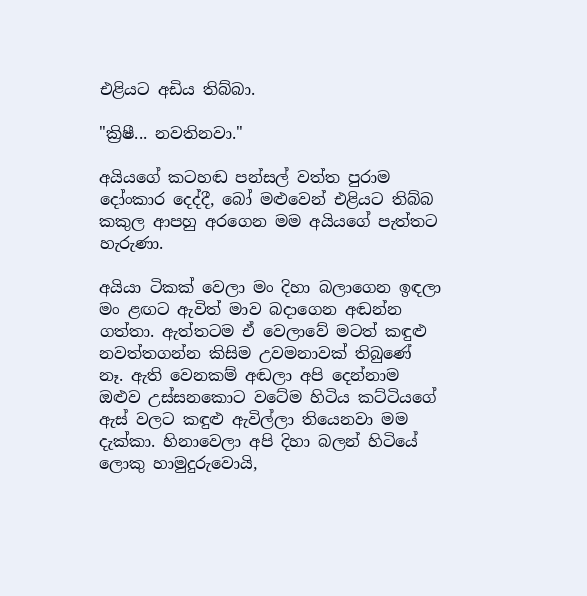එළියට අඩිය තිබ්බා.

"ක්‍රිෂී... නවතිනවා."

අයියගේ කටහඬ පන්සල් වත්ත පුරාම දෝංකාර දෙද්දී, බෝ මළුවෙන් එළියට තිබ්බ කකුල ආපහු අරගෙන මම අයියගේ පැත්තට හැරුණා.

අයියා ටිකක් වෙලා මං දිහා බලාගෙන ඉඳලා මං ළඟට ඇවිත් මාව බදාගෙන අඬන්න ගත්තා. ඇත්තටම ඒ වෙලාවේ මටත් කඳුළු නවත්තගන්න කිසිම උවමනාවක් තිබුණේ නෑ. ඇති වෙනකම් අඬලා අපි දෙන්නාම ඔළුව උස්සනකොට වටේම හිටිය කට්ටියගේ ඇස් වලට කඳුළු ඇවිල්ලා තියෙනවා මම දැක්කා. හිනාවෙලා අපි දිහා බලන් හිටියේ ලොකු හාමුදුරුවොයි,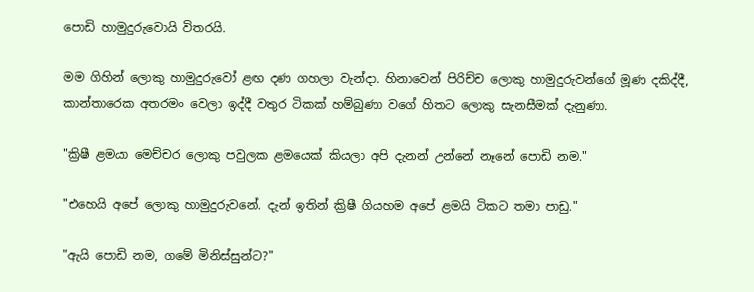පොඩි හාමුදුරුවොයි විතරයි.

මම ගිහින් ලොකු හාමුදුරුවෝ ළඟ දණ ගහලා වැන්දා. හිනාවෙන් පිරිච්ච ලොකු හාමුදුරුවන්ගේ මූණ දකිද්දී, කාන්තාරෙක අතරමං වෙලා ඉද්දී වතුර ටිකක් හම්බුණා වගේ හිතට ලොකු සැනසීමක් දැනුණා.

"ක්‍රිෂී ළමයා මෙච්චර ලොකු පවුලක ළමයෙක් කියලා අපි දැනන් උන්නේ නෑනේ පොඩි නම."

"එහෙයි අපේ ලොකු හාමුදුරුවනේ. දැන් ඉතින් ක්‍රිෂී ගියහම අපේ ළමයි ටිකට තමා පාඩු."

"ඇයි පොඩි නම, ගමේ මිනිස්සුන්ට?"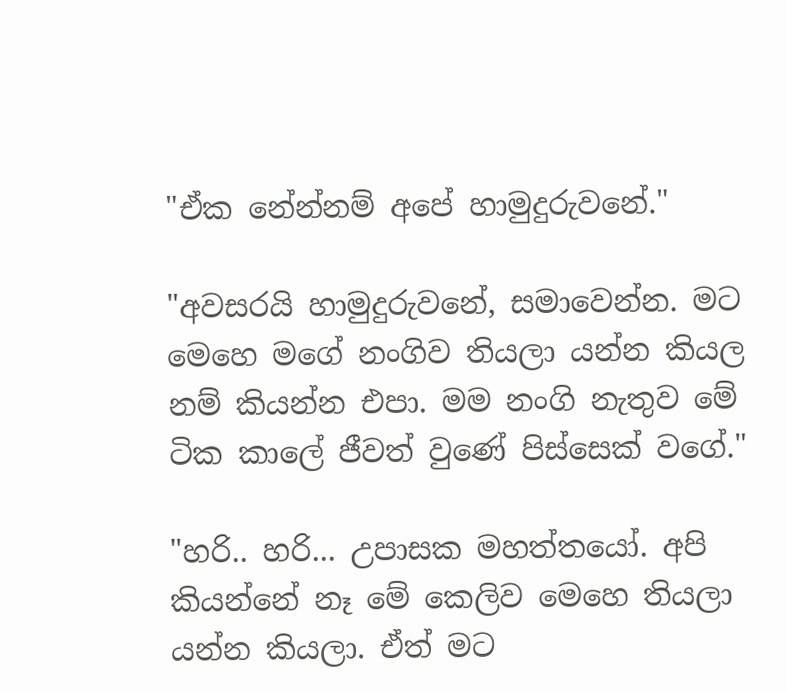"ඒක නේන්නම් අපේ හාමුදුරුවනේ."

"අවසරයි හාමුදුරුවනේ, සමාවෙන්න. මට මෙහෙ මගේ නංගිව තියලා යන්න කියල නම් කියන්න එපා. මම නංගි නැතුව මේ ටික කාලේ ජීවත් වුණේ පිස්සෙක් වගේ."

"හරි.. හරි... උපාසක මහත්තයෝ. අපි කියන්නේ නෑ මේ කෙලිව මෙහෙ තියලා යන්න කියලා. ඒත් මට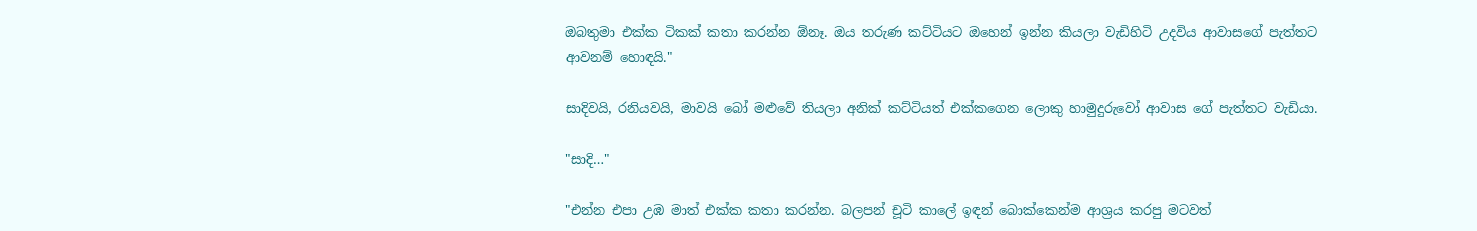ඔබතුමා එක්ක ටිකක් කතා කරන්න ඕනෑ. ඔය තරුණ කට්ටියට ඔහෙන් ඉන්න කියලා වැඩිහිටි උදවිය ආවාසගේ පැත්තට ආවනම් හොඳයි."

සාදිවයි, රනියවයි, මාවයි බෝ මළුවේ තියලා අනික් කට්ටියත් එක්කගෙන ලොකු හාමුදුරුවෝ ආවාස ගේ පැත්තට වැඩියා.

"සාදි…"

"එන්න එපා උඹ මාත් එක්ක කතා කරන්න. බලපන් චූටි කාලේ ඉඳන් බොක්කෙන්ම ආශ්‍රය කරපු මටවත්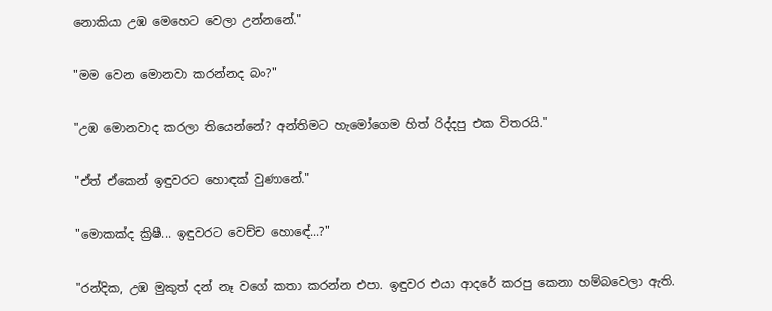නොකියා උඹ මෙහෙට වෙලා උන්නනේ."

"මම වෙන මොනවා කරන්නද බං?"

"උඹ මොනවාද කරලා තියෙන්නේ? අන්තිමට හැමෝගෙම හිත් රිද්දපු එක විතරයි."

"ඒත් ඒකෙන් ඉඳුවරට හොඳක් වුණානේ."

"මොකක්ද ක්‍රිෂී... ඉඳුවරට වෙච්ච හොඳේ...?"

"රන්දික, උඹ මුකුත් දන් නෑ වගේ කතා කරන්න එපා. ඉඳුවර එයා ආදරේ කරපු කෙනා හම්බවෙලා ඇති.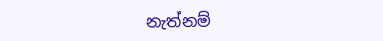නැත්නම්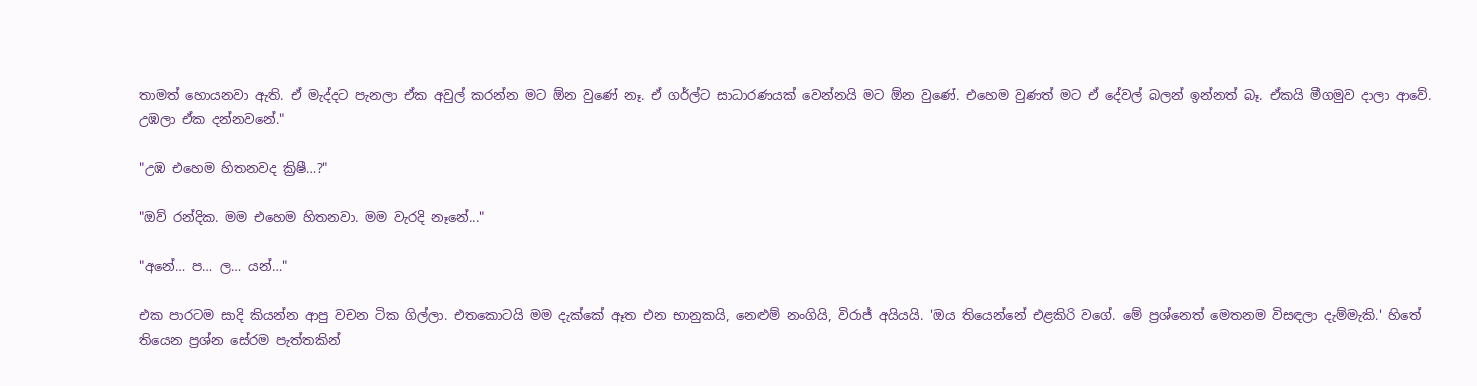තාමත් හොයනවා ඇති. ඒ මැද්දට පැනලා ඒක අවුල් කරන්න මට ඕන වුණේ නෑ. ඒ ගර්ල්ට සාධාරණයක් වෙන්නයි මට ඕන වුණේ. එහෙම වුණත් මට ඒ දේවල් බලන් ඉන්නත් බෑ. ඒකයි මීගමුව දාලා ආවේ. උඹලා ඒක දන්නවනේ."

"උඹ එහෙම හිතනවද ක්‍රිෂී…?"

"ඔව් රන්දික. මම එහෙම හිතනවා. මම වැරදි නෑනේ..."

"අනේ… ප… ල… යන්…"

එක පාරටම සාදි කියන්න ආපු වචන ටික ගිල්ලා. එතකොටයි මම දැක්කේ ඈත එන භානුකයි, නෙළුම් නංගියි, විරාජ් අයියයි. 'ඔය තියෙන්නේ එළකිරි වගේ. මේ ප්‍රශ්නෙත් මෙතනම විසඳලා දැම්මැකි.' හිතේ තියෙන ප්‍රශ්න සේරම පැත්තකින්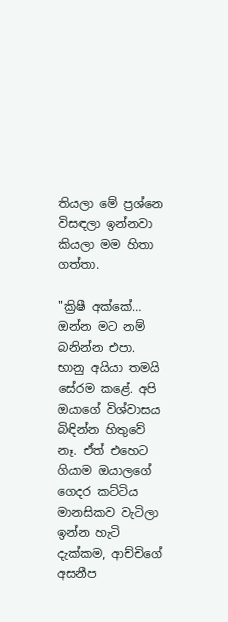තියලා මේ ප්‍රශ්නෙ විසඳලා ඉන්නවා කියලා මම හිතා ගත්තා.

"ක්‍රිෂී අක්කේ… ඔන්න මට නම් බනින්න එපා. භානු අයියා තමයි සේරම කළේ. අපි ඔයාගේ විශ්වාසය බිඳින්න හිතුවේ නෑ. ඒත් එහෙට ගියාම ඔයාලගේ ගෙදර කට්ටිය මානසිකව වැටිලා ඉන්න හැටි දැක්කම, ආච්චිගේ අසනීප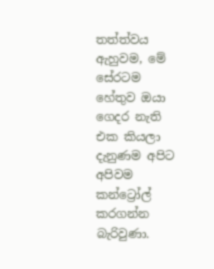තත්ත්වය ඇහුවම, මේ සේරටම හේතුව ඔයා ගෙදර නැති එක කියලා දැනුණම අපිට අපිවම කන්ට්‍රෝල් කරගන්න බැරිවුණා.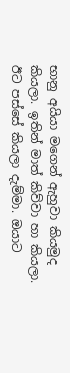භානු අයියා මගෙන් ඇහුවා කියමුද කියලා. ඉතින් මාත් කිව්වා හා කියලා. ඊට පස්සේ කියලා දැම්මා. ඔයාට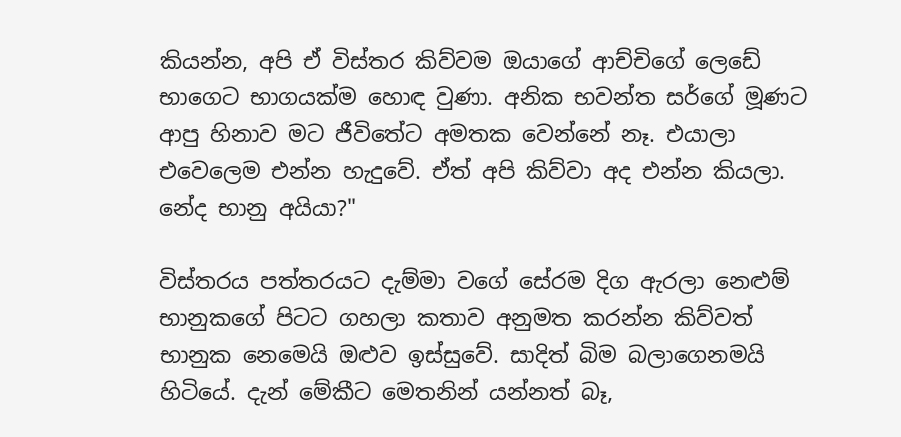කියන්න, අපි ඒ විස්තර කිව්වම ඔයාගේ ආච්චිගේ ලෙඩේ භාගෙට භාගයක්ම හොඳ වුණා. අනික භවන්ත සර්ගේ මූණට ආපු හිනාව මට ජීවිතේට අමතක වෙන්නේ නෑ. එයාලා එවෙලෙම එන්න හැදුවේ. ඒත් අපි කිව්වා අද එන්න කියලා. නේද භානු අයියා?"

විස්තරය පත්තරයට දැම්මා වගේ සේරම දිග ඇරලා නෙළුම් භානුකගේ පිටට ගහලා කතාව අනුමත කරන්න කිව්වත් භානුක නෙමෙයි ඔළුව ඉස්සුවේ. සාදිත් බිම බලාගෙනමයි හිටියේ. දැන් මේකීට මෙතනින් යන්නත් බෑ,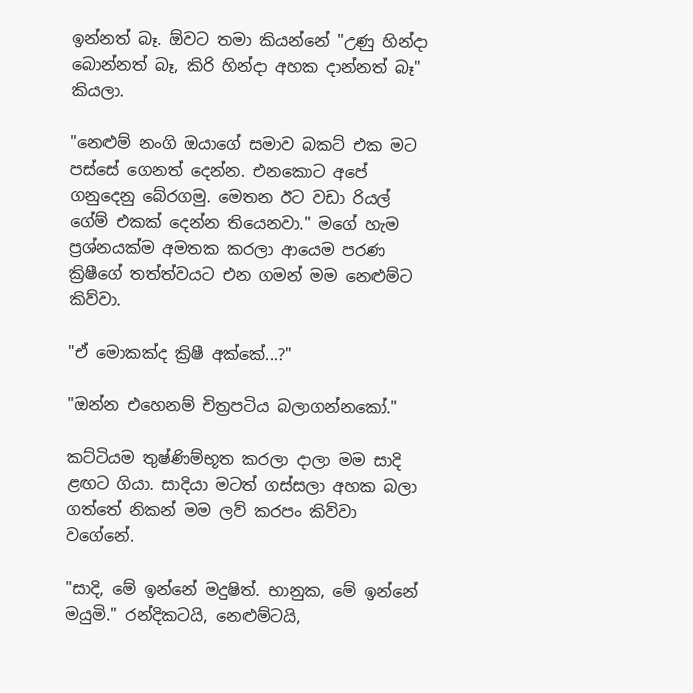ඉන්නත් බෑ. ඕවට තමා කියන්නේ "උණු හින්දා බොන්නත් බෑ, කිරි හින්දා අහක දාන්නත් බෑ" කියලා.

"නෙළුම් නංගි ඔයාගේ සමාව බකට් එක මට පස්සේ ගෙනත් දෙන්න. එනකොට අපේ ගනුදෙනු බේරගමු. මෙතන ඊට වඩා රියල් ගේම් එකක් දෙන්න තියෙනවා." මගේ හැම ප්‍රශ්නයක්ම අමතක කරලා ආයෙම පරණ ක්‍රිෂීගේ තත්ත්වයට එන ගමන් මම නෙළුම්ට කිව්වා.

"ඒ මොකක්ද ක්‍රිෂී අක්කේ...?"

"ඔන්න එහෙනම් චිත්‍රපටිය බලාගන්නකෝ."

කට්ටියම තුෂ්ණිම්භූත කරලා දාලා මම සාදි ළඟට ගියා. සාදියා මටත් ගස්සලා අහක බලා ගත්තේ නිකන් මම ලව් කරපං කිව්වා වගේනේ.

"සාදි, මේ ඉන්නේ මදුෂිත්. භානුක, මේ ඉන්නේ මයුමි." රන්දිකටයි, නෙළුම්ටයි,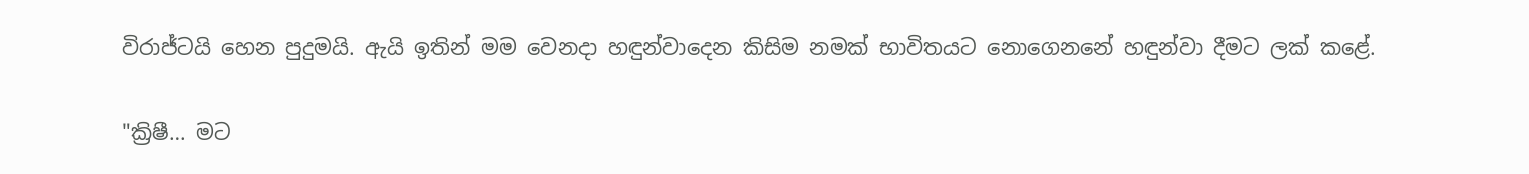විරාජ්ටයි හෙන පුදුමයි. ඇයි ඉතින් මම වෙනදා හඳුන්වාදෙන කිසිම නමක් භාවිතයට නොගෙනනේ හඳුන්වා දීමට ලක් කළේ.

"ක්‍රිෂී… මට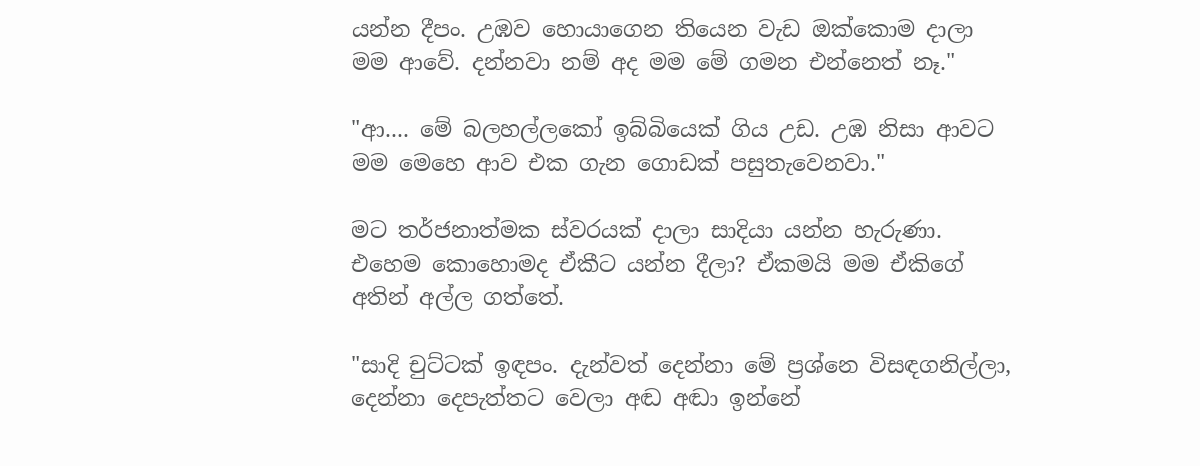යන්න දීපං. උඹව හොයාගෙන තියෙන වැඩ ඔක්කොම දාලා මම ආවේ. දන්නවා නම් අද මම මේ ගමන එන්නෙත් නෑ."

"ආ.... මේ බලහල්ලකෝ ඉබ්බියෙක් ගිය උඩ. උඹ නිසා ආවට මම මෙහෙ ආව එක ගැන ගොඩක් පසුතැවෙනවා."

මට තර්ජනාත්මක ස්වරයක් දාලා සාදියා යන්න හැරුණා. එහෙම කොහොමද ඒකීට යන්න දීලා? ඒකමයි මම ඒකිගේ අතින් අල්ල ගත්තේ.

"සාදි චුට්ටක් ඉඳපං. දැන්වත් දෙන්නා මේ ප්‍රශ්නෙ විසඳගනිල්ලා, දෙන්නා දෙපැත්තට වෙලා අඬ අඬා ඉන්නේ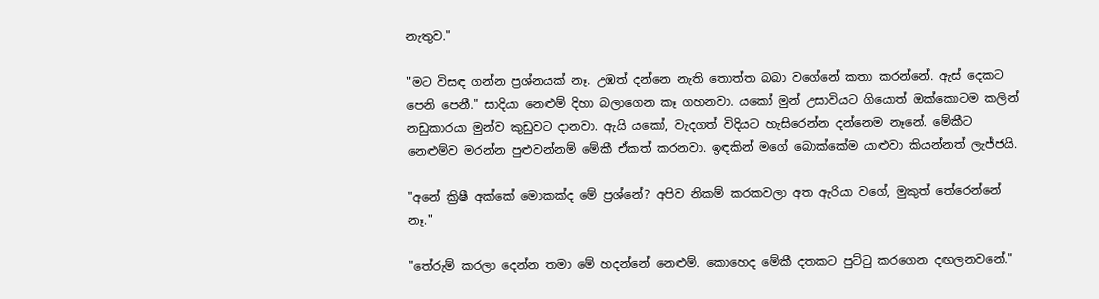නැතුව."

"මට විසඳ ගන්න ප්‍රශ්නයක් නෑ. උඹත් දන්නෙ නැති තොත්ත බබා වගේනේ කතා කරන්නේ. ඇස් දෙකට පෙනි පෙනී." සාදියා නෙළුම් දිහා බලාගෙන කෑ ගහනවා. යකෝ මුන් උසාවියට ගියොත් ඔක්කොටම කලින් නඩුකාරයා මුන්ව කුඩුවට දානවා. ඇයි යකෝ, වැදගත් විදියට හැසිරෙන්න දන්නෙම නෑනේ. මේකීට නෙළුම්ව මරන්න පුළුවන්නම් මේකී ඒකත් කරනවා. ඉඳකින් මගේ බොක්කේම යාළුවා කියන්නත් ලැජ්ජයි.

"අනේ ක්‍රිෂී අක්කේ මොකක්ද මේ ප්‍රශ්නේ? අපිව නිකම් කරකවලා අත ඇරියා වගේ, මුකුත් තේරෙන්නේ නෑ."

"තේරුම් කරලා දෙන්න තමා මේ හදන්නේ නෙළුම්. කොහෙද මේකී දතකට පුට්ටු කරගෙන දඟලනවනේ."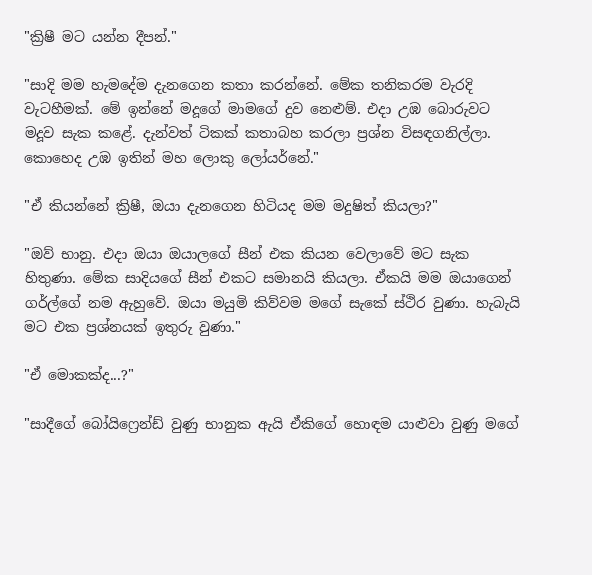"ක්‍රිෂී මට යන්න දීපන්."

"සාදි මම හැමදේම දැනගෙන කතා කරන්නේ. මේක තනිකරම වැරදි වැටහීමක්. මේ ඉන්නේ මදූගේ මාමගේ දුව නෙළුම්. එදා උඹ බොරුවට මදූව සැක කළේ. දැන්වත් ටිකක් කතාබහ කරලා ප්‍රශ්න විසඳගනිල්ලා. කොහෙද උඹ ඉතින් මහ ලොකු ලෝයර්නේ."

"ඒ කියන්නේ ක්‍රිෂී, ඔයා දැනගෙන හිටියද මම මදුෂිත් කියලා?"

"ඔව් භානු. එදා ඔයා ඔයාලගේ සීන් එක කියන වෙලාවේ මට සැක හිතුණා. මේක සාදියගේ සීන් එකට සමානයි කියලා. ඒකයි මම ඔයාගෙන් ගර්ල්ගේ නම ඇහුවේ. ඔයා මයුමි කිව්වම මගේ සැකේ ස්ථිර වුණා. හැබැයි මට එක ප්‍රශ්නයක් ඉතුරු වුණා."

"ඒ මොකක්ද...?"

"සාදීගේ බෝයිෆ්‍රෙන්ඩ් වුණු භානුක ඇයි ඒකිගේ හොඳම යාළුවා වුණු මගේ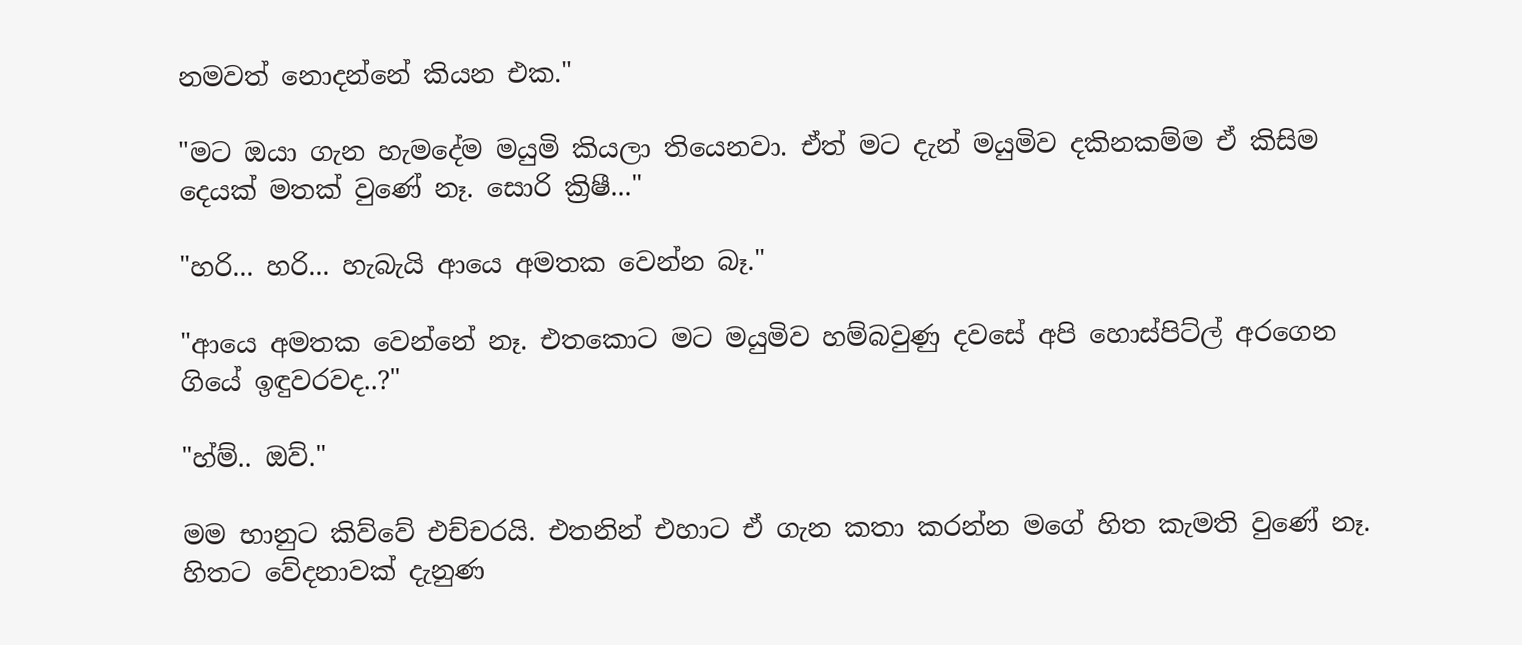නමවත් නොදන්නේ කියන එක."

"මට ඔයා ගැන හැමදේම මයුමි කියලා තියෙනවා. ඒත් මට දැන් මයුමිව දකිනකම්ම ඒ කිසිම දෙයක් මතක් වුණේ නෑ. සොරි ක්‍රිෂී..."

"හරි... හරි... හැබැයි ආයෙ අමතක වෙන්න බෑ."

"ආයෙ අමතක වෙන්නේ නෑ. එතකොට මට මයුමිව හම්බවුණු දවසේ අපි හොස්පිට්ල් අරගෙන ගියේ ඉඳුවරවද..?"

"හ්ම්.. ඔව්."

මම භානුට කිව්වේ එච්චරයි. එතනින් එහාට ඒ ගැන කතා කරන්න මගේ හිත කැමති වුණේ නෑ. හිතට වේදනාවක් දැනුණ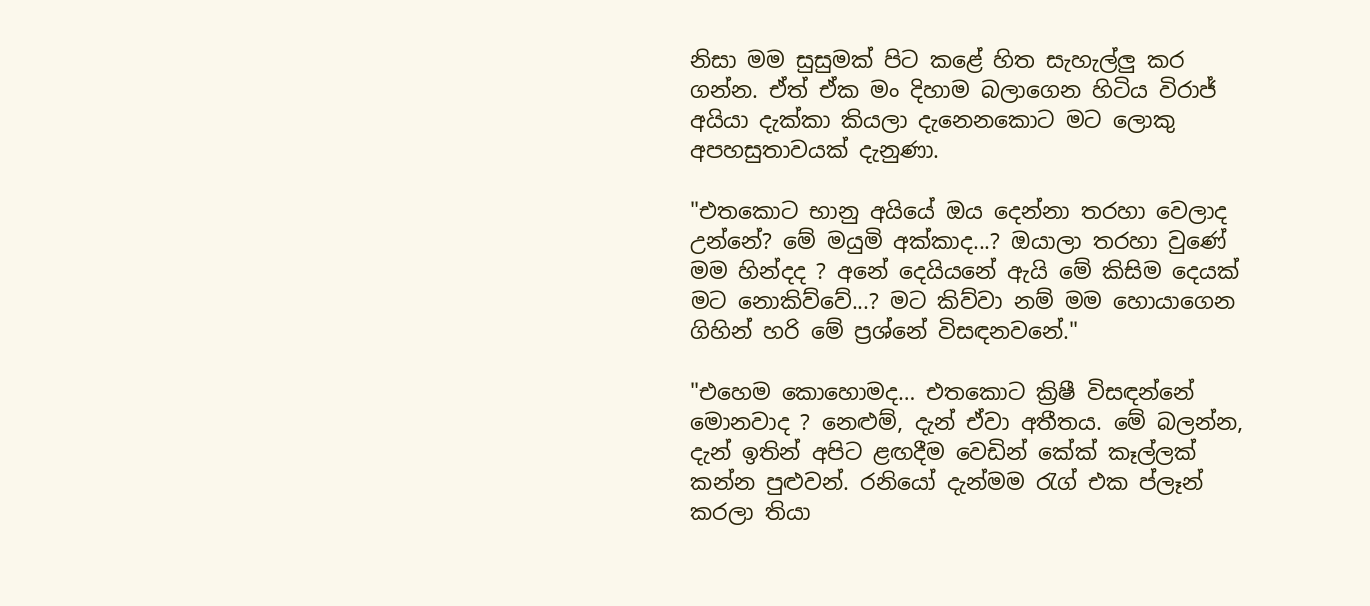නිසා මම සුසුමක් පිට කළේ හිත සැහැල්ලු කර ගන්න. ඒත් ඒක මං දිහාම බලාගෙන හිටිය විරාජ් අයියා දැක්කා කියලා දැනෙනකොට මට ලොකු අපහසුතාවයක් දැනුණා.

"එතකොට භානු අයියේ ඔය දෙන්නා තරහා වෙලාද උන්නේ? මේ මයුමි අක්කාද...? ඔයාලා තරහා වුණේ මම හින්දද ? අනේ දෙයියනේ ඇයි මේ කිසිම දෙයක් මට නොකිව්වේ...? මට කිව්වා නම් මම හොයාගෙන ගිහින් හරි මේ ප්‍රශ්නේ විසඳනවනේ."

"එහෙම කොහොමද… එතකොට ක්‍රිෂී විසඳන්නේ මොනවාද ? නෙළුම්, දැන් ඒවා අතීතය. මේ බලන්න, දැන් ඉතින් අපිට ළඟදීම වෙඩින් කේක් කෑල්ලක් කන්න පුළුවන්. රනියෝ දැන්මම රැග් එක ප්ලෑන් කරලා තියා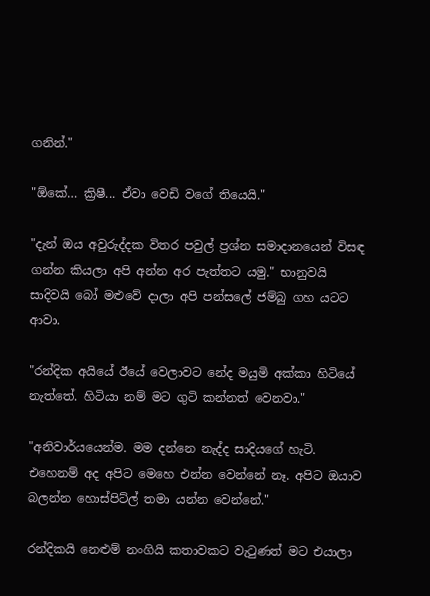ගනින්."

"ඕකේ… ක්‍රිෂී... ඒවා වෙඩි වගේ තියෙයි."

"දැන් ඔය අවුරුද්දක විතර පවුල් ප්‍රශ්න සමාදානයෙන් විසඳ ගන්න කියලා අපි අන්න අර පැත්තට යමු." භානුවයි සාදිවයි බෝ මළුවේ දාලා අපි පන්සලේ ජම්බු ගහ යටට ආවා.

"රන්දික අයියේ ඊයේ වෙලාවට නේද මයුමි අක්කා හිටියේ නැත්තේ. හිටියා නම් මට ගුටි කන්නත් වෙනවා."

"අනිවාර්යයෙන්ම. මම දන්නෙ නැද්ද සාදියගේ හැටි. එහෙනම් අද අපිට මෙහෙ එන්න වෙන්නේ නෑ. අපිට ඔයාව බලන්න හොස්පිට්ල් තමා යන්න වෙන්නේ."

රන්දිකයි නෙළුම් නංගියි කතාවකට වැටුණත් මට එයාලා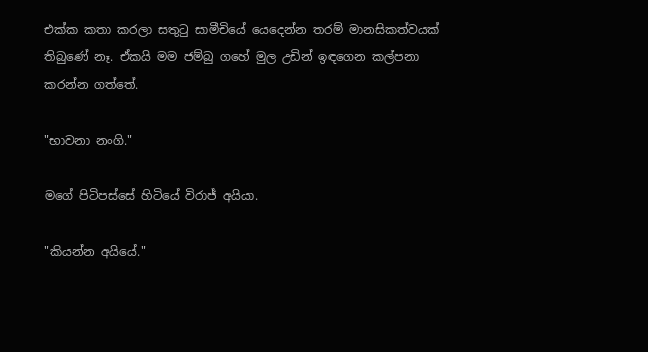එක්ක කතා කරලා සතුටු සාමීචියේ යෙදෙන්න තරම් මානසිකත්වයක් තිබුණේ නෑ. ඒකයි මම ජම්බු ගහේ මුල උඩින් ඉඳගෙන කල්පනා කරන්න ගත්තේ.

"භාවනා නංගි."

මගේ පිටිපස්සේ හිටියේ විරාජ් අයියා.

"කියන්න අයියේ."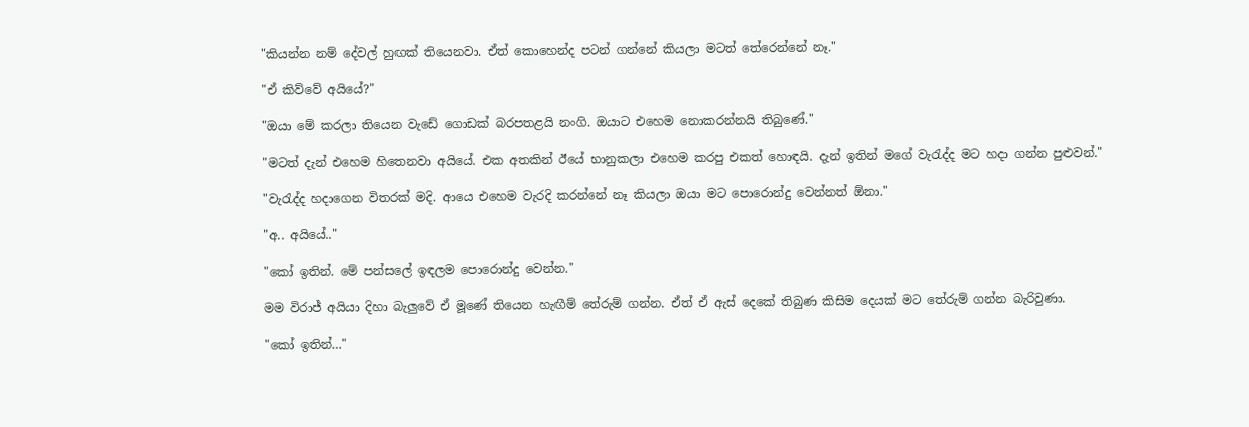"කියන්න නම් දේවල් හුඟක් තියෙනවා. ඒත් කොහෙන්ද පටන් ගන්නේ කියලා මටත් තේරෙන්නේ නෑ."

"ඒ කිව්වේ අයියේ?"

"ඔයා මේ කරලා තියෙන වැඩේ ගොඩක් බරපතළයි නංගි. ඔයාට එහෙම නොකරන්නයි තිබුණේ."

"මටත් දැන් එහෙම හිතෙනවා අයියේ. එක අතකින් ඊයේ භානුකලා එහෙම කරපු එකත් හොඳයි. දැන් ඉතින් මගේ වැරැද්ද මට හදා ගන්න පුළුවන්."

"වැරැද්ද හදාගෙන විතරක් මදි. ආයෙ එහෙම වැරදි කරන්නේ නෑ කියලා ඔයා මට පොරොන්දු වෙන්නත් ඕනා."

"අ.. අයියේ.."

"කෝ ඉතින්. මේ පන්සලේ ඉඳලම පොරොන්දු වෙන්න."

මම විරාජ් අයියා දිහා බැලුවේ ඒ මූණේ තියෙන හැඟීම් තේරුම් ගන්න. ඒත් ඒ ඇස් දෙකේ තිබුණ කිසිම දෙයක් මට තේරුම් ගන්න බැරිවුණා.

"කෝ ඉතින්…"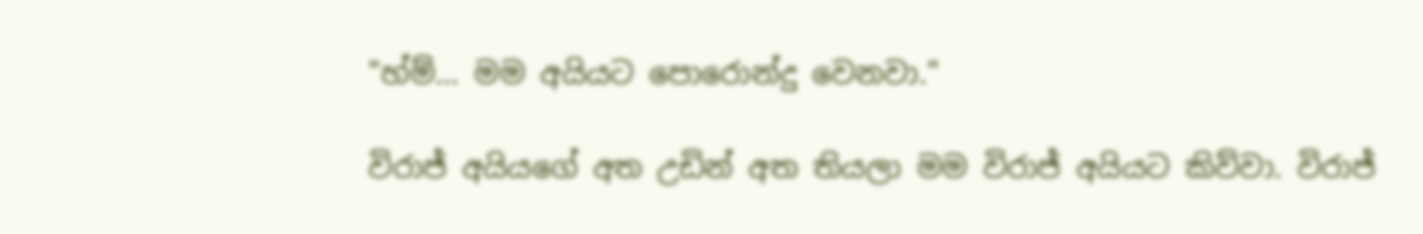"හ්ම්… මම අයියට පොරොන්දු වෙනවා."

විරාජ් අයියගේ අත උඩින් අත තියලා මම විරාජ් අයියට කිව්වා. විරාජ්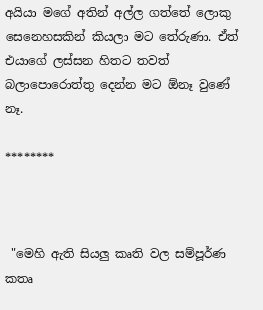අයියා මගේ අතින් අල්ල ගත්තේ ලොකු සෙනෙහසකින් කියලා මට තේරුණා. ඒත් එයාගේ ලස්සන හිතට තවත් බලාපොරොත්තු දෙන්න මට ඕනෑ වුණේ නෑ.

********



 "මෙහි ඇති සියලු කෘති වල සම්පූර්ණ කතෘ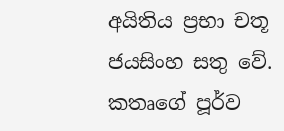අයිතිය ප්‍රභා චතූ ජයසිංහ සතු වේ. කතෘගේ පූර්ව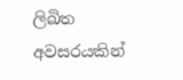ලිඛිත අවසරයකින්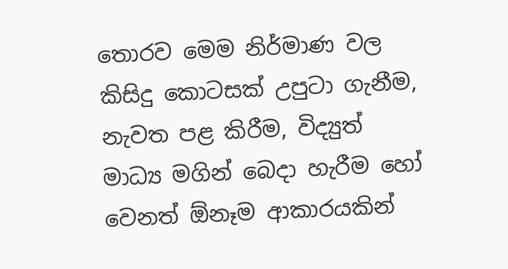තොරව මෙම නිර්මාණ වල කිසිදු කොටසක් උපුටා ගැනීම, නැවත පළ කිරීම, විද්‍යුත් මාධ්‍ය මගින් බෙදා හැරීම හෝ වෙනත් ඕනෑම ආකාරයකින්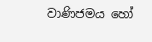වාණිජමය හෝ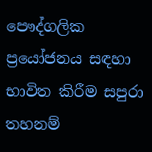පෞද්ගලික ප්‍රයෝජනය සඳහා භාවිත කිරීම සපුරා තහනම්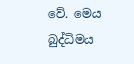වේ. මෙය බුද්ධිමය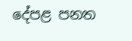දේපළ පනත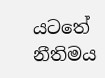යටතේ නීතිමය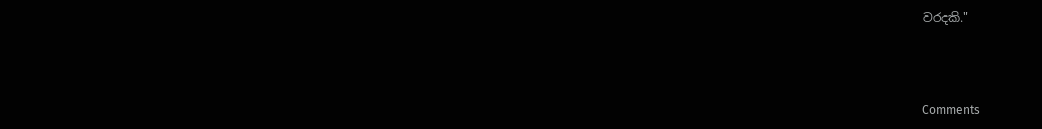වරදකි."



Comments